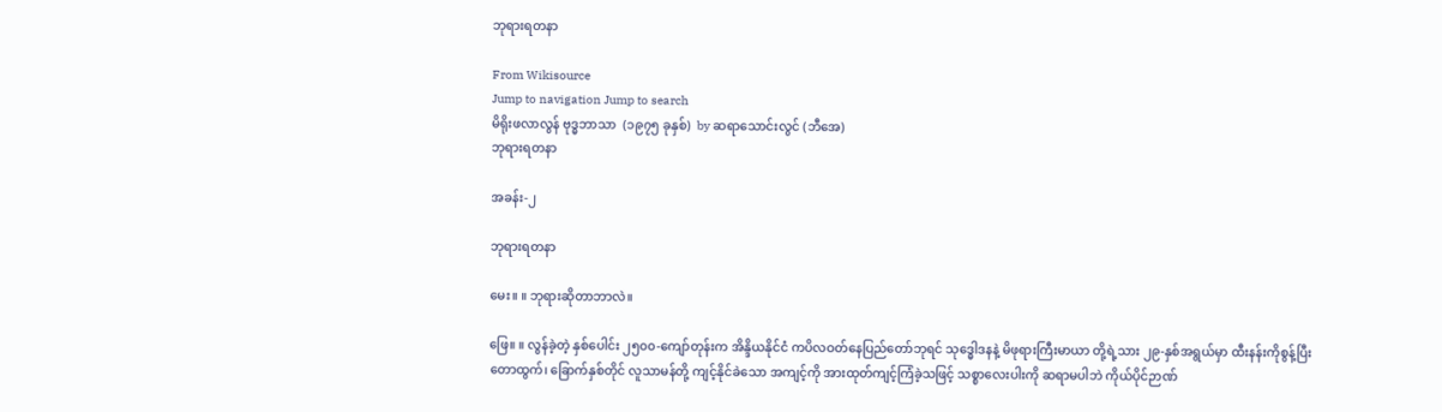ဘုရားရတနာ

From Wikisource
Jump to navigation Jump to search
မိရိုးဖလာလွန် ဗုဒ္ဓဘာသာ  (၁၉၇၅ ခုနှစ်)  by ဆရာသောင်းလွင် (ဘီအေ)
ဘုရားရတနာ

အခန်း-၂

ဘုရားရတနာ

မေး။ ။ ဘုရားဆိုတာဘာလဲ။

ဖြေ။ ။ လွန်ခဲ့တဲ့ နှစ်ပေါင်း ၂၅၀၀-ကျော်တုန်းက အိန္ဒိယနိုင်ငံ ကပိလဝတ်နေပြည်တော်ဘုရင် သုဒ္ဓေါဒနနဲ့ မိဖုရားကြီးမာယာ တို့ရဲ့သား ၂၉-နှစ်အရွယ်မှာ ထီးနန်းကိုစွန့်ပြီး တောထွက်၊ ခြောက်နှစ်တိုင် လူသာမန်တို့ ကျင့်နိုင်ခဲသော အကျင့်ကို အားထုတ်ကျင့်ကြံခဲ့သဖြင့် သစ္စာလေးပါးကို ဆရာမပါဘဲ ကိုယ်ပိုင်ဉာဏ်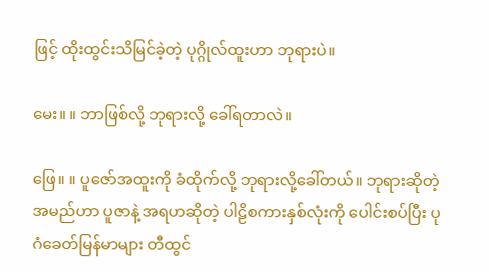ဖြင့် ထိုးထွင်းသိမြင်ခဲ့တဲ့ ပုဂ္ဂိုလ်ထူးဟာ ဘုရားပဲ။

မေး။ ။ ဘာဖြစ်လို့ ဘုရားလို့ ခေါ်ရတာလဲ။

ဖြေ။ ။ ပူဇော်အထူးကို ခံထိုက်လို့ ဘုရားလို့ခေါ်တယ်။ ဘုရားဆိုတဲ့အမည်ဟာ ပူဇာနဲ့ အရဟဆိုတဲ့ ပါဠိစကားနှစ်လုံးကို ပေါင်းစပ်ပြီး ပုဂံခေတ်မြန်မာများ တီထွင်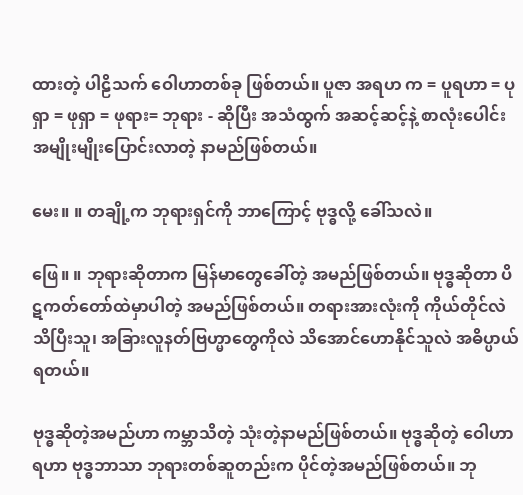ထားတဲ့ ပါဠိသက် ဝေါဟာတစ်ခု ဖြစ်တယ်။ ပူဇာ အရဟ က = ပူရဟာ = ပုရှာ = ဖုရှာ = ဖုရား= ဘုရား - ဆိုပြီး အသံထွက် အဆင့်ဆင့်နဲ့ စာလုံးပေါင်း အမျိုးမျိုးပြောင်းလာတဲ့ နာမည်ဖြစ်တယ်။

မေး။ ။ တချို့က ဘုရားရှင်ကို ဘာကြောင့် ဗုဒ္ဓလို့ ခေါ်သလဲ။

ဖြေ။ ။ ဘုရားဆိုတာက မြန်မာတွေခေါ်တဲ့ အမည်ဖြစ်တယ်။ ဗုဒ္ဓဆိုတာ ပိဋကတ်တော်ထဲမှာပါတဲ့ အမည်ဖြစ်တယ်။ တရားအားလုံးကို ကိုယ်တိုင်လဲ သိပြီးသူ၊ အခြားလူနတ်ဗြဟ္မာတွေကိုလဲ သိအောင်ဟောနိုင်သူလဲ အဓိပ္ပာယ်ရတယ်။

ဗုဒ္ဓဆိုတဲ့အမည်ဟာ ကမ္ဘာသိတဲ့ သုံးတဲ့နာမည်ဖြစ်တယ်။ ဗုဒ္ဓဆိုတဲ့ ဝေါဟာရဟာ ဗုဒ္ဓဘာသာ ဘုရားတစ်ဆူတည်းက ပိုင်တဲ့အမည်ဖြစ်တယ်။ ဘု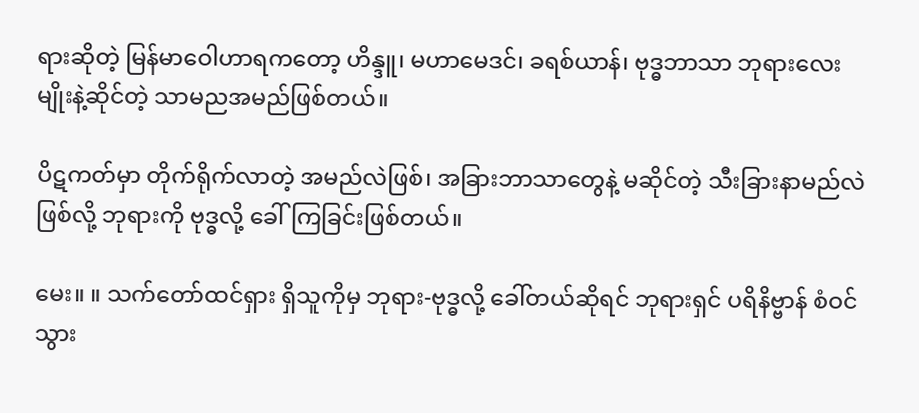ရားဆိုတဲ့ မြန်မာဝေါဟာရကတော့ ဟိန္ဒူ၊ မဟာမေဒင်၊ ခရစ်ယာန်၊ ဗုဒ္ဓဘာသာ ဘုရားလေးမျိုးနဲ့ဆိုင်တဲ့ သာမညအမည်ဖြစ်တယ်။

ပိဋကတ်မှာ တိုက်ရိုက်လာတဲ့ အမည်လဲဖြစ်၊ အခြားဘာသာတွေနဲ့ မဆိုင်တဲ့ သီးခြားနာမည်လဲဖြစ်လို့ ဘုရားကို ဗုဒ္ဓလို့ ခေါ်ကြခြင်းဖြစ်တယ်။

မေး။ ။ သက်တော်ထင်ရှား ရှိသူကိုမှ ဘုရား-ဗုဒ္ဓလို့ ခေါ်တယ်ဆိုရင် ဘုရားရှင် ပရိနိဗ္ဗာန် စံဝင်သွား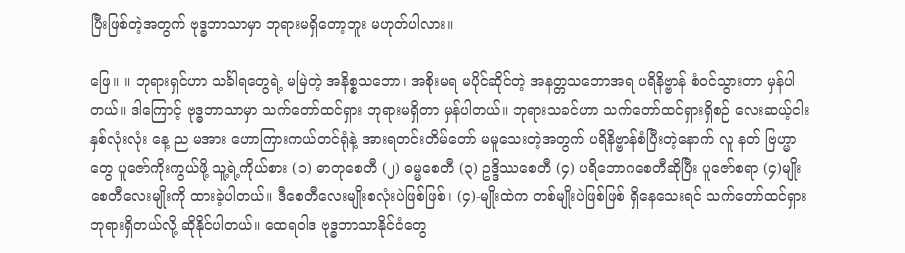ပြီးဖြစ်တဲ့အတွက် ဗုဒ္ဓဘာသာမှာ ဘုရားမရှိတော့ဘူး မဟုတ်ပါလား။

ဖြေ။ ။ ဘုရားရှင်ဟာ သင်္ခါရတွေရဲ့ မမြဲတဲ့ အနိစ္စသဘော၊ အစိုးမရ မပိုင်ဆိုင်တဲ့ အနတ္တသဘောအရ ပရိနိဗ္ဗာန် စံဝင်သွားတာ မှန်ပါတယ်။ ဒါကြောင့် ဗုဒ္ဓဘာသာမှာ သက်တော်ထင်ရှား ဘုရားမရှိတာ မှန်ပါတယ်။ ဘုရားသခင်ဟာ သက်တော်ထင်ရှားရှိစဉ် လေးဆယ့်ငါးနှစ်လုံးလုံး နေ့ ည မအား ဟောကြားကယ်တင်ရုံနဲ့ အားရတင်းတိမ်တော် မမူသေးတဲ့အတွက် ပရိနိဗ္ဗာန်စံပြီးတဲ့နောက် လူ နတ် ဗြဟ္မာတွေ ပူဇော်ကိုးကွယ်ဖို့ သူ့ရဲ့ကိုယ်စား (၁) ဓာတုစေတီ (၂) ဓမ္မစေတီ (၃) ဥဒ္ဒိဿစေတီ (၄) ပရိဘောဂစေတီဆိုပြီး ပူဇော်စရာ (၄)မျိုး စေတီလေးမျိုးကို ထားခဲ့ပါတယ်။ ဒီစေတီလေးမျိုးစလုံးပဲဖြစ်ဖြစ်၊ (၄)-မျိုးထဲက တစ်မျိုးပဲဖြစ်ဖြစ် ရှိနေသေးရင် သက်တော်ထင်ရှား ဘုရားရှိတယ်လို့ ဆိုနိုင်ပါတယ်။ ထေရဝါဒ ဗုဒ္ဓဘာသာနိုင်ငံတွေ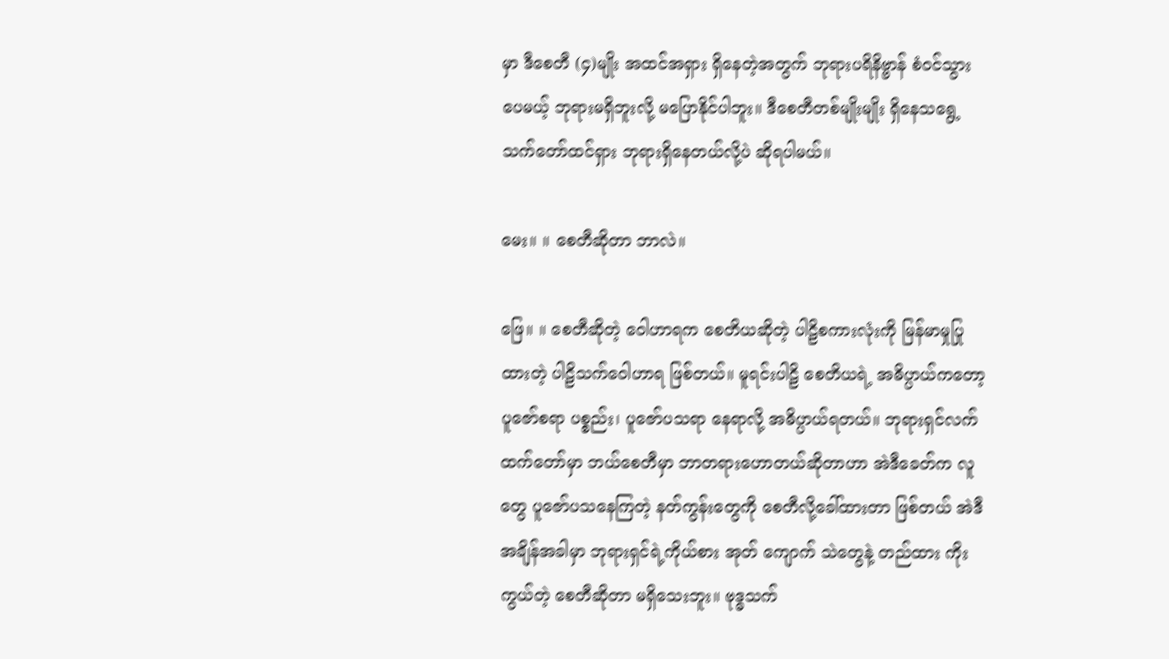မှာ ဒီစေတီ (၄)မျိုး အထင်အရှား ရှိနေတဲ့အတွက် ဘုရားပရိနိဗ္ဗာန် စံဝင်သွားပေမယ့် ဘုရားမရှိဘူးလို့ မပြောနိုင်ပါဘူး။ ဒီစေတီတစ်မျိုးမျိုး ရှိနေသရွေ့ သက်တော်ထင်ရှား ဘုရားရှိနေတယ်လို့ပဲ ဆိုရပါမယ်။

မေး။ ။ စေတီဆိုတာ ဘာလဲ။

ဖြေ။ ။ စေတီဆိုတဲ့ ဝေါဟာရက စေတိယဆိုတဲ့ ပါဠိစကားလုံးကို မြန်မာမှုပြုထားတဲ့ ပါဠိသက်ဝေါဟာရ ဖြစ်တယ်။ မူရင်းပါဠိ စေတိယရဲ့ အဓိပ္ပာယ်ကတော့ ပူဇော်စရာ ပစ္စည်း၊ ပူဇော်ပသရာ နေရာလို့ အဓိပ္ပာယ်ရတယ်။ ဘုရားရှင်လက်ထက်တော်မှာ ဘယ်စေတီမှာ ဘာတရားဟောတယ်ဆိုတာဟာ အဲဒီခေတ်က လူတွေ ပူဇော်ပသနေကြတဲ့ နတ်ကွန်းတွေကို စေတီလို့ခေါ်ထားတာ ဖြစ်တယ် အဲဒီ အချိန်အခါမှာ ဘုရားရှင်ရဲ့ကိုယ်စား အုတ် ကျောက် သဲတွေနဲ့ တည်ထား ကိုးကွယ်တဲ့ စေတီဆိုတာ မရှိသေးဘူး။ ဗုဒ္ဓသက်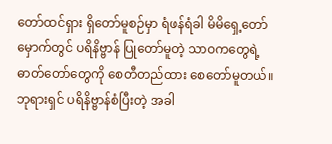တော်ထင်ရှား ရှိတော်မူစဉ်မှာ ရံဖန်ရံခါ မိမိရှေ့တော်မှောက်တွင် ပရိနိဗ္ဗာန် ပြုတော်မူတဲ့ သာဝကတွေရဲ့ ဓာတ်တော်တွေကို စေတီတည်ထား စေတော်မူတယ်။ ဘုရားရှင် ပရိနိဗ္ဗာန်စံပြီးတဲ့ အခါ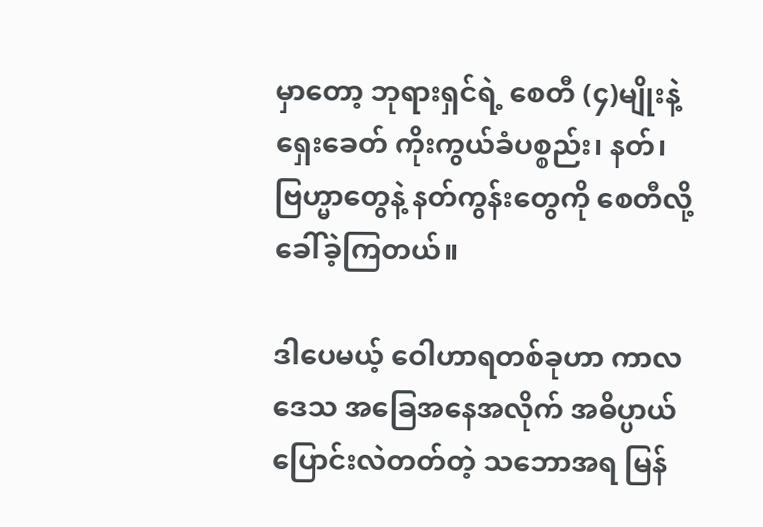မှာတော့ ဘုရားရှင်ရဲ့ စေတီ (၄)မျိုးနဲ့ ရှေးခေတ် ကိုးကွယ်ခံပစ္စည်း၊ နတ်၊ ဗြဟ္မာတွေနဲ့ နတ်ကွန်းတွေကို စေတီလို့ ခေါ်ခဲ့ကြတယ်။

ဒါပေမယ့် ဝေါဟာရတစ်ခုဟာ ကာလ ဒေသ အခြေအနေအလိုက် အဓိပ္ပာယ်ပြောင်းလဲတတ်တဲ့ သဘောအရ မြန်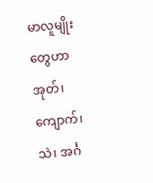မာလူမျိုးတွေဟာ အုတ်၊ ကျောက်၊ သဲ၊ အင်္ဂ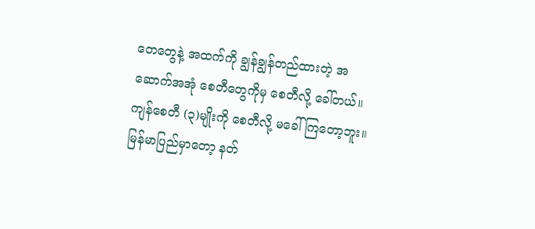တေတွေနဲ့ အထက်ကို ချွန်ချွန်တည်ထားတဲ့ အဆောက်အအုံ စေတီတွေကိုမှ စေတီလို့ ခေါ်တယ်။ ကျန်စေတီ (၃)မျိုးကို စေတီလို့ မခေါ်ကြတော့ဘူး။ မြန်မာပြည်မှာတော့ နတ်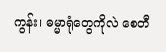ကွန်း၊ ဓမ္မာရုံတွေကိုလဲ စေတီ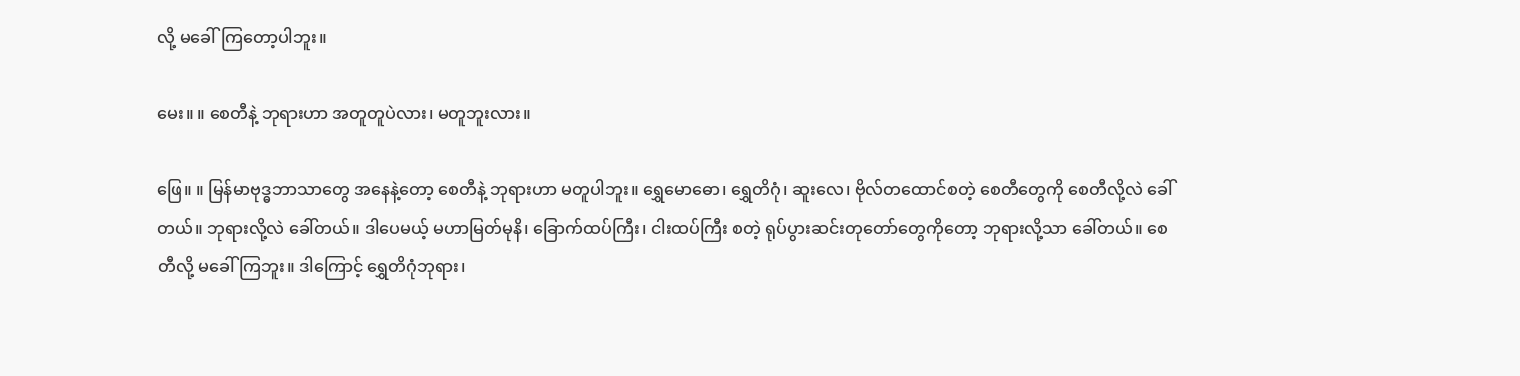လို့ မခေါ်ကြတော့ပါဘူး။

မေး။ ။ စေတီနဲ့ ဘုရားဟာ အတူတူပဲလား၊ မတူဘူးလား။

ဖြေ။ ။ မြန်မာဗုဒ္ဓဘာသာတွေ အနေနဲ့တော့ စေတီနဲ့ ဘုရားဟာ မတူပါဘူး။ ရွှေမောဓော၊ ရွှေတိဂုံ၊ ဆူးလေ၊ ဗိုလ်တထောင်စတဲ့ စေတီတွေကို စေတီလို့လဲ ခေါ်တယ်။ ဘုရားလို့လဲ ခေါ်တယ်။ ဒါပေမယ့် မဟာမြတ်မုနိ၊ ခြောက်ထပ်ကြီး၊ ငါးထပ်ကြီး စတဲ့ ရုပ်ပွားဆင်းတုတော်တွေကိုတော့ ဘုရားလို့သာ ခေါ်တယ်။ စေတီလို့ မခေါ်ကြဘူး။ ဒါကြောင့် ရွှေတိဂုံဘုရား၊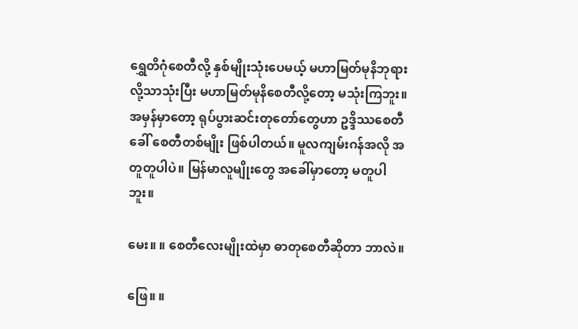ရွှေတိဂုံစေတီလို့ နှစ်မျိုးသုံးပေမယ့် မဟာမြတ်မုနိဘုရားလို့သာသုံးပြီး မဟာမြတ်မုနိစေတီလို့တော့ မသုံးကြဘူး။ အမှန်မှာတော့ ရုပ်ပွားဆင်းတုတော်တွေဟာ ဥဒ္ဒိဿစေတီခေါ် စေတီတစ်မျိုး ဖြစ်ပါတယ်။ မူလကျမ်းဂန်အလို အတူတူပါပဲ။ မြန်မာလူမျိုးတွေ အခေါ်မှာတော့ မတူပါဘူး။

မေး။ ။ စေတီလေးမျိုးထဲမှာ ဓာတုစေတီဆိုတာ ဘာလဲ။

ဖြေ။ ။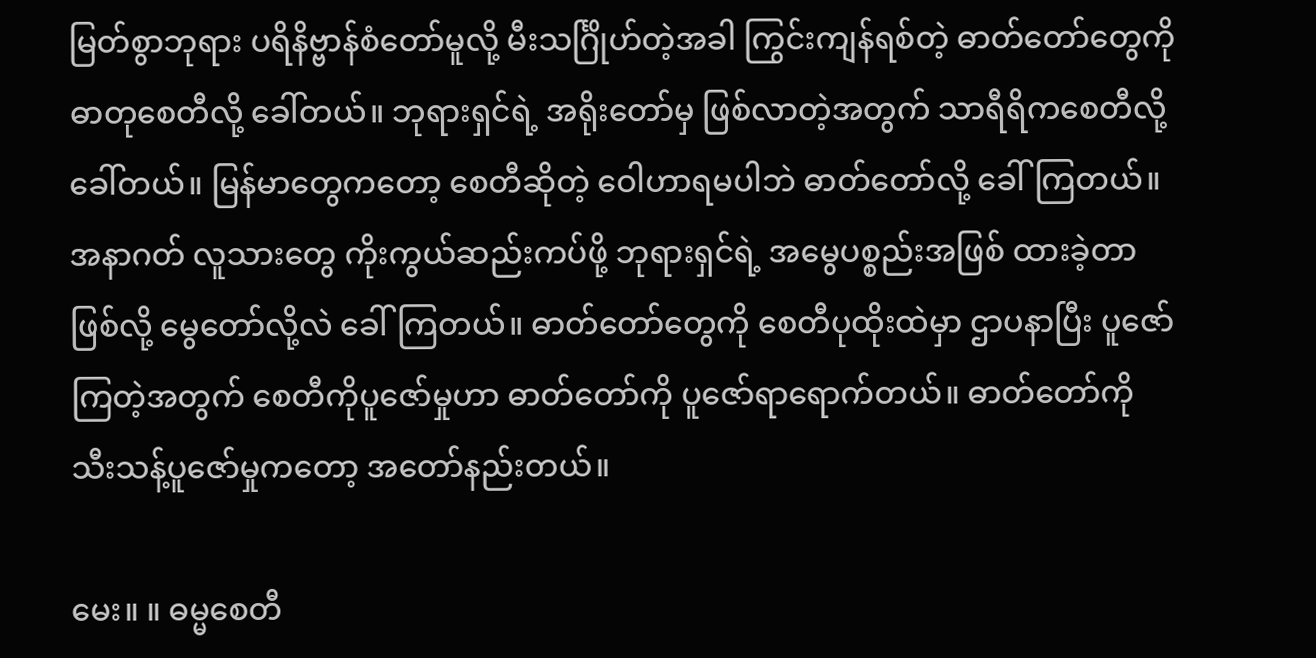မြတ်စွာဘုရား ပရိနိဗ္ဗာန်စံတော်မူလို့ မီးသင်္ဂြိုဟ်တဲ့အခါ ကြွင်းကျန်ရစ်တဲ့ ဓာတ်တော်တွေကို ဓာတုစေတီလို့ ခေါ်တယ်။ ဘုရားရှင်ရဲ့ အရိုးတော်မှ ဖြစ်လာတဲ့အတွက် သာရီရိကစေတီလို့ ခေါ်တယ်။ မြန်မာတွေကတော့ စေတီဆိုတဲ့ ဝေါဟာရမပါဘဲ ဓာတ်တော်လို့ ခေါ်ကြတယ်။ အနာဂတ် လူသားတွေ ကိုးကွယ်ဆည်းကပ်ဖို့ ဘုရားရှင်ရဲ့ အမွေပစ္စည်းအဖြစ် ထားခဲ့တာဖြစ်လို့ မွေတော်လို့လဲ ခေါ်ကြတယ်။ ဓာတ်တော်တွေကို စေတီပုထိုးထဲမှာ ဌာပနာပြီး ပူဇော်ကြတဲ့အတွက် စေတီကိုပူဇော်မှုဟာ ဓာတ်တော်ကို ပူဇော်ရာရောက်တယ်။ ဓာတ်တော်ကို သီးသန့်ပူဇော်မှုကတော့ အတော်နည်းတယ်။

မေး။ ။ ဓမ္မစေတီ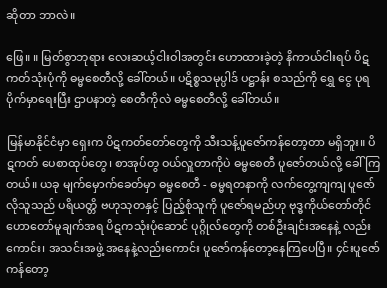ဆိုတာ ဘာလဲ။

ဖြေ။ ။ မြတ်စွာဘုရား လေးဆယ့်ငါးဝါအတွင်း ဟောထားခဲ့တဲ့ နိကာယ်ငါးရပ် ပိဋကတ်သုံးပုံကို ဓမ္မစေတီလို့ ခေါ်တယ်။ ပဋိစ္စသမုပ္ပါဒ် ပဋ္ဌာန်း စသည်ကို ရွှေ ငွေ ပုရပိုက်မှာရေးပြီး ဌာပနာတဲ့ စေတီကိုလဲ ဓမ္မစေတီလို့ ခေါ်တယ်။

မြန်မာနိုင်ငံမှာ ရှေးက ပိဋကတ်တော်တွေကို သီးသန့်ပူဇော်ကန်တော့တာ မရှိဘူး။ ပိဋကတ် ပေစာထုပ်တွေ၊ စာအုပ်တွ ဝယ်လှူတာကိုပဲ ဓမ္မစေတီ ပူဇော်တယ်လို့ ခေါ်ကြတယ်။ ယခု မျက်မှောက်ခေတ်မှာ ဓမ္မစေတီ - ဓမ္မရတနာကို လက်တွေ့ကျကျ ပူဇော်လိုသူသည် ပရိယတ္တိ ဗဟုသုတနှင့် ပြည့်စုံသူကို ပူဇော်ရမည်ဟု ဗုဒ္ဓကိုယ်တော်တိုင် ဟောတော်မူချက်အရ ပိဋကသုံးပုံဆောင် ပုဂ္ဂိုလ်တွေကို တစ်ဦးချင်းအနေနဲ့ လည်းကောင်း၊ အသင်းအဖွဲ့ အနေနဲ့လည်းကောင်း ပူဇော်ကန်တော့နေကြပေပြီ။ ၄င်းပူဇော်ကန်တော့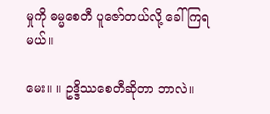မှုကို ဓမ္မစေတီ ပူဇော်တယ်လို့ ခေါ်ကြရမယ်။

မေး။ ။ ဥဒ္ဒိဿစေတီဆိုတာ ဘာလဲ။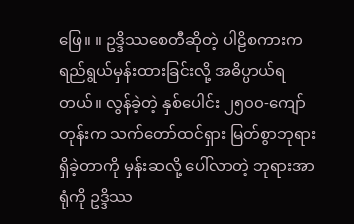ဖြေ။ ။ ဥဒ္ဒိဿစေတီဆိုတဲ့ ပါဠိစကားက ရည်ရွယ်မှန်းထားခြင်းလို့ အဓိပ္ပာယ်ရတယ်။ လွန်ခဲ့တဲ့ နှစ်ပေါင်း ၂၅၀၀-ကျော်တုန်းက သက်တော်ထင်ရှား မြတ်စွာဘုရား ရှိခဲ့တာကို မှန်းဆလို့ ပေါ်လာတဲ့ ဘုရားအာရုံကို ဥဒ္ဒိဿ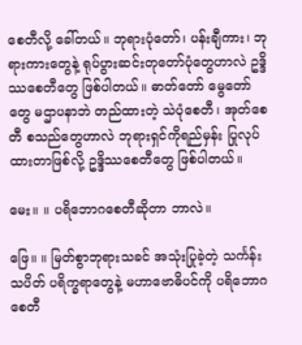စေတီလို့ ခေါ်တယ်။ ဘုရားပုံတော်၊ ပန်းချီကား၊ ဘုရားကားတွေနဲ့ ရုပ်ပွားဆင်းတုတော်ပုံတွေဟာလဲ ဥဒ္ဒိဿစေတီတွေ ဖြစ်ပါတယ်။ ဓာတ်တော် မွေတော်တွေ မဌာပနာဘဲ တည်ထားတဲ့ သဲပုံစေတီ၊ အုတ်စေတီ စသည်တွေဟာလဲ ဘုရားရှင်ကိုရည်မှန်း ပြုလုပ်ထားတာဖြစ်လို့ ဥဒ္ဒိဿစေတီတွေ ဖြစ်ပါတယ်။

မေး။ ။ ပရိဘောဂစေတီဆိုတာ ဘာလဲ။

ဖြေ။ ။ မြတ်စွာဘုရားသခင် အသုံးပြုခဲ့တဲ့ သင်္ကန်း သပိတ် ပရိက္ခရာတွေနဲ့ မဟာဗောဓိပင်ကို ပရိဘောဂစေတီ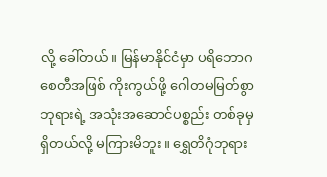လို့ ခေါ်တယ်။ မြန်မာနိုင်ငံမှာ ပရိဘောဂ စေတီအဖြစ် ကိုးကွယ်ဖို့ ဂေါတမမြတ်စွာဘုရားရဲ့ အသုံးအဆောင်ပစ္စည်း တစ်ခုမှ ရှိတယ်လို့ မကြားမိဘူး။ ရွှေတိဂုံဘုရား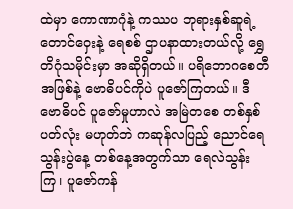ထဲမှာ ကောဏာဂုံနဲ့ ကဿပ ဘုရားနှစ်ဆူရဲ့ တောင်ဝှေးနဲ့ ရေစစ် ဌာပနာထားတယ်လို့ ရွှေတိဂုံသမိုင်းမှာ အဆိုရှိတယ်။ ပရိဘောဂစေတီအဖြစ်နဲ့ ဗောဓိပင်ကိုပဲ ပူဇော်ကြတယ်။ ဒီဗောဓိပင် ပူဇော်မှုဟာလဲ အမြဲတစေ တစ်နှစ်ပတ်လုံး မဟုတ်ဘဲ ကဆုန်လပြည့် ညောင်ရေသွန်းပွဲနေ့ တစ်နေ့အတွက်သာ ရေလဲသွန်းကြ၊ ပူဇော်ကန်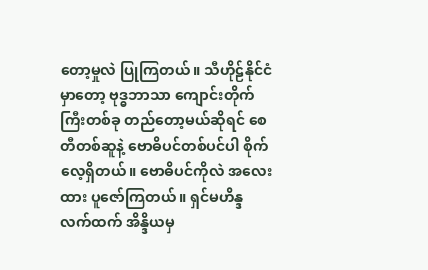တော့မှုလဲ ပြုကြတယ်။ သီဟိုဠ်နိုင်ငံမှာတော့ ဗုဒ္ဓဘာသာ ကျောင်းတိုက်ကြီးတစ်ခု တည်တော့မယ်ဆိုရင် စေတီတစ်ဆူနဲ့ ဗောဓိပင်တစ်ပင်ပါ စိုက်လေ့ရှိတယ်။ ဗောဓိပင်ကိုလဲ အလေးထား ပူဇော်ကြတယ်။ ရှင်မဟိန္ဒလက်ထက် အိန္ဒိယမှ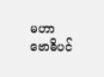မဟာဗောဓိပင်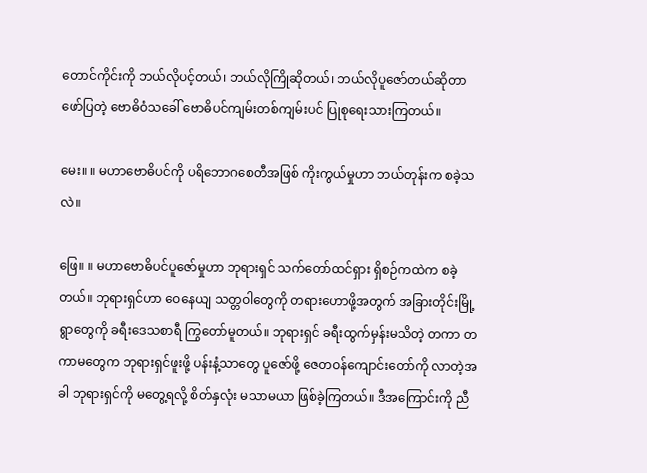တောင်ကိုင်းကို ဘယ်လိုပင့်တယ်၊ ဘယ်လိုကြိုဆိုတယ်၊ ဘယ်လိုပူဇော်တယ်ဆိုတာ ဖော်ပြတဲ့ ဗောဓိဝံသခေါ် ဗောဓိပင်ကျမ်းတစ်ကျမ်းပင် ပြုစုရေးသားကြတယ်။

မေး။ ။ မဟာဗောဓိပင်ကို ပရိဘောဂစေတီအဖြစ် ကိုးကွယ်မှုဟာ ဘယ်တုန်းက စခဲ့သလဲ။

ဖြေ။ ။ မဟာဗောဓိပင်ပူဇော်မှုဟာ ဘုရားရှင် သက်တော်ထင်ရှား ရှိစဉ်ကထဲက စခဲ့တယ်။ ဘုရားရှင်ဟာ ဝေနေယျ သတ္တဝါတွေကို တရားဟောဖို့အတွက် အခြားတိုင်းမြို့ရွာတွေကို ခရီးဒေသစာရီ ကြွတော်မူတယ်။ ဘုရားရှင် ခရီးထွက်မှန်းမသိတဲ့ တကာ တကာမတွေက ဘုရားရှင်ဖူးဖို့ ပန်းနံ့သာတွေ ပူဇော်ဖို့ ဇေတဝန်ကျောင်းတော်ကို လာတဲ့အခါ ဘုရားရှင်ကို မတွေ့ရလို့ စိတ်နှလုံး မသာမယာ ဖြစ်ခဲ့ကြတယ်။ ဒီအကြောင်းကို ညီ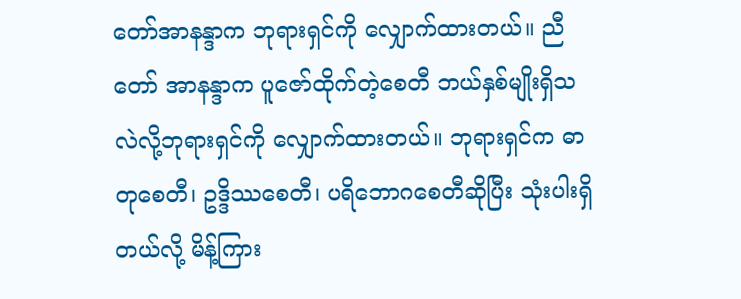တော်အာနန္ဒာက ဘုရားရှင်ကို လျှောက်ထားတယ်။ ညီတော် အာနန္ဒာက ပူဇော်ထိုက်တဲ့စေတီ ဘယ်နှစ်မျိုးရှိသလဲလို့ဘုရားရှင်ကို လျှောက်ထားတယ်။ ဘုရားရှင်က ဓာတုစေတီ၊ ဥဒ္ဒိဿစေတီ၊ ပရိဘောဂစေတီဆိုပြီး သုံးပါးရှိတယ်လို့ မိန့်ကြား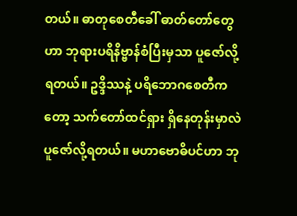တယ်။ ဓာတုစေတီခေါ် ဓာတ်တော်တွေဟာ ဘုရားပရိနိဗ္ဗာန်စံပြီးမှသာ ပူဇော်လို့ရတယ်။ ဥဒ္ဒိဿနဲ့ ပရိဘောဂစေတီကတော့ သက်တော်ထင်ရှား ရှိနေတုန်းမှာလဲ ပူဇော်လို့ရတယ်။ မဟာဗောဓိပင်ဟာ ဘု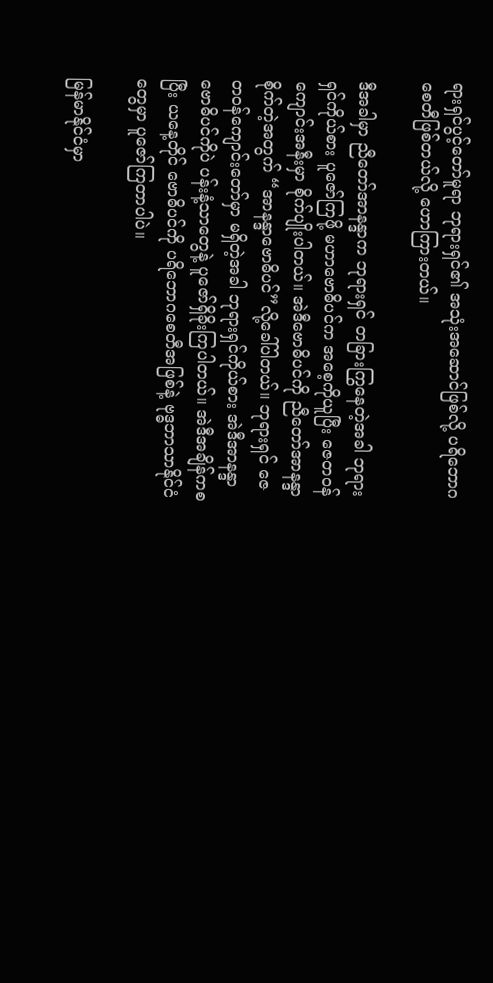ရားရှင်ပွင့်တော်မူရာ ဘုရားရှင်၏ အသုံးအဆောင်ဖြစ်လို့ ပရိဘောဂစေတီဖြစ်တယ်လို့ ဟောကြားတယ်။

ဒီအခါမှာ ညီတော်အာနန္ဒာက ဘုရားရှင် တခြားကြွနေတဲ့အခါ ဘုရားရှင်ကိုယ်စား ပူဇော်ကြဖို့ မဟာဗောဓိပင်က အစေ့ကိုယူပြီး ဇေတဝန်ကျောင်းအနီးမှာ စိုက်ပျိုးပါတယ်။ အဲဒီဗောဓိပင်ကို ညီတော်အာနန္ဒာ စိုက်တဲ့အတွက် “အာနန္ဒာဗောဓိပင်”လို့ခေါ်ပါတယ်။ ဘုရားရှင် ဇေတဝန်ကျောင်းတော်မှာ မရှိတဲ့အခါ ဘုရားရှင်ကိုယ်စား အဲဒီအာနန္ဒာဗောဓိပင်ကိုပဲ ပန်းနံ့သာတွေနဲ့ ပူဇော်ရှိခိုးကြပါတယ်။ အဲဒီအချိန်ကစပြီး ယနေ့တိုင် ဗောဓိပင်ကို ပရိဘောဂစေတီအဖြစ်နဲ့ ဗုဒ္ဓဘာသာနိုင်ငံတွေမှာ ပူဇော်ကြတာပါပဲ။

မြန်မာနိုင်ငံမှာ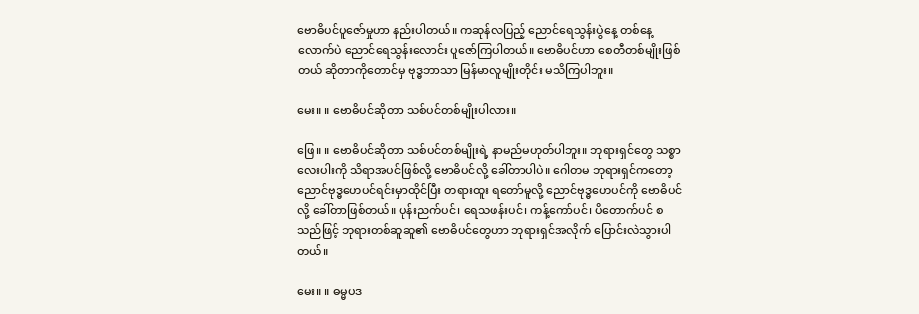ဗောဓိပင်ပူဇော်မှုဟာ နည်းပါတယ်။ ကဆုန်လပြည့် ညောင်ရေသွန်းပွဲနေ့ တစ်နေ့လောက်ပဲ ညောင်ရေသွန်းလောင်း ပူဇော်ကြပါတယ်။ ဗောဓိပင်ဟာ စေတီတစ်မျိုးဖြစ်တယ် ဆိုတာကိုတောင်မှ ဗုဒ္ဓဘာသာ မြန်မာလူမျိုးတိုင်း မသိကြပါဘူး။

မေး။ ။ ဗောဓိပင်ဆိုတာ သစ်ပင်တစ်မျိုးပါလား။

ဖြေ။ ။ ဗောဓိပင်ဆိုတာ သစ်ပင်တစ်မျိုးရဲ့ နာမည်မဟုတ်ပါဘူး။ ဘုရားရှင်တွေ သစ္စာလေးပါးကို သိရာအပင်ဖြစ်လို့ ဗောဓိပင်လို့ ခေါ်တာပါပဲ။ ဂေါတမ ဘုရားရှင်ကတော့ ညောင်ဗုဒ္ဓဟေပင်ရင်းမှာထိုင်ပြီး တရားထူး ရတော်မူလို့ ညောင်ဗုဒ္ဓဟေပင်ကို ဗောဓိပင်လို့ ခေါ်တာဖြစ်တယ်။ ပုန်းညက်ပင်၊ ရေသဖန်းပင်၊ ကန့်ကော်ပင်၊ ပိတောက်ပင် စသည်ဖြင့် ဘုရားတစ်ဆူဆူ၏ ဗောဓိပင်တွေဟာ ဘုရားရှင်အလိုက် ပြောင်းလဲသွားပါတယ်။

မေး။ ။ ဓမ္မပဒ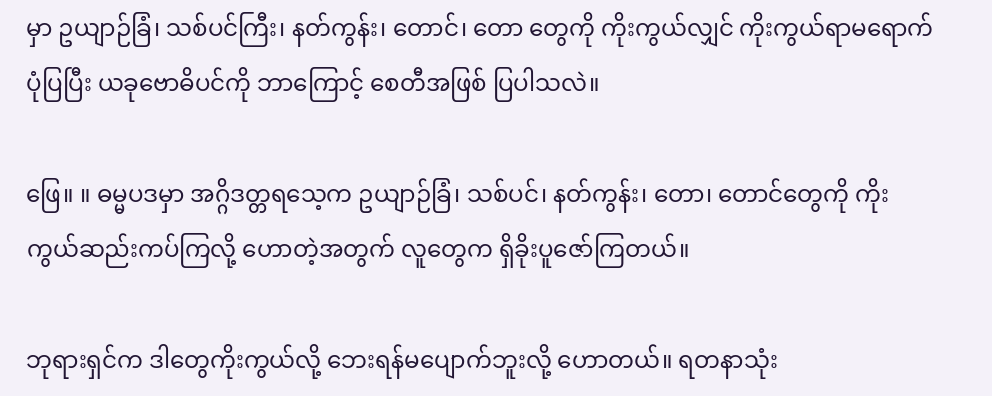မှာ ဥယျာဉ်ခြံ၊ သစ်ပင်ကြီး၊ နတ်ကွန်း၊ တောင်၊ တော တွေကို ကိုးကွယ်လျှင် ကိုးကွယ်ရာမရောက်ပုံပြပြီး ယခုဗောဓိပင်ကို ဘာကြောင့် စေတီအဖြစ် ပြပါသလဲ။

ဖြေ။ ။ ဓမ္မပဒမှာ အဂ္ဂိဒတ္တရသေ့က ဥယျာဉ်ခြံ၊ သစ်ပင်၊ နတ်ကွန်း၊ တော၊ တောင်တွေကို ကိုးကွယ်ဆည်းကပ်ကြလို့ ဟောတဲ့အတွက် လူတွေက ရှိခိုးပူဇော်ကြတယ်။

ဘုရားရှင်က ဒါတွေကိုးကွယ်လို့ ဘေးရန်မပျောက်ဘူးလို့ ဟောတယ်။ ရတနာသုံး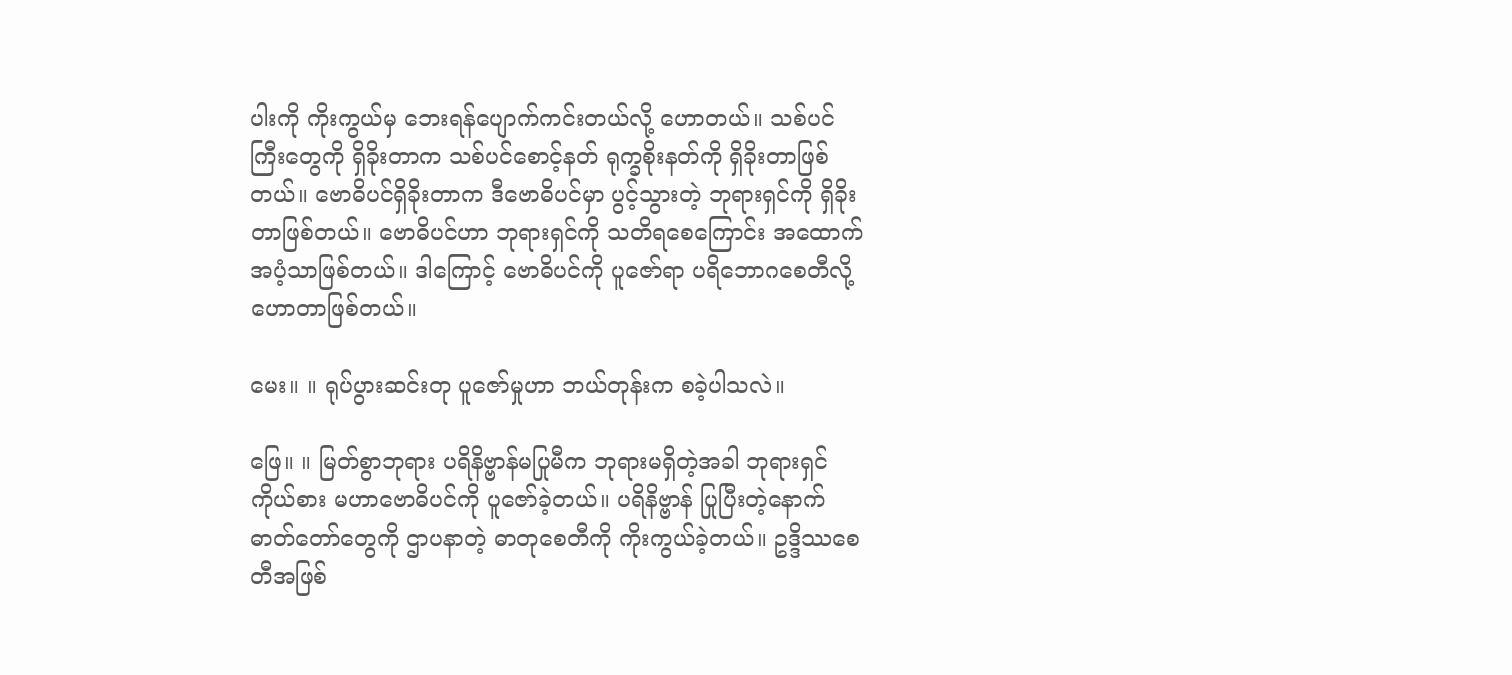ပါးကို ကိုးကွယ်မှ ဘေးရန်ပျောက်ကင်းတယ်လို့ ဟောတယ်။ သစ်ပင်ကြီးတွေကို ရှိခိုးတာက သစ်ပင်စောင့်နတ် ရုက္ခစိုးနတ်ကို ရှိခိုးတာဖြစ်တယ်။ ဗောဓိပင်ရှိခိုးတာက ဒီဗောဓိပင်မှာ ပွင့်သွားတဲ့ ဘုရားရှင်ကို ရှိခိုးတာဖြစ်တယ်။ ဗောဓိပင်ဟာ ဘုရားရှင်ကို သတိရစေကြောင်း အထောက်အပံ့သာဖြစ်တယ်။ ဒါကြောင့် ဗောဓိပင်ကို ပူဇော်ရာ ပရိဘောဂစေတီလို့ ဟောတာဖြစ်တယ်။

မေး။ ။ ရုပ်ပွားဆင်းတု ပူဇော်မှုဟာ ဘယ်တုန်းက စခဲ့ပါသလဲ။

ဖြေ။ ။ မြတ်စွာဘုရား ပရိနိဗ္ဗာန်မပြုမီက ဘုရားမရှိတဲ့အခါ ဘုရားရှင်ကိုယ်စား မဟာဗောဓိပင်ကို ပူဇော်ခဲ့တယ်။ ပရိနိဗ္ဗာန် ပြုပြီးတဲ့နောက် ဓာတ်တော်တွေကို ဌာပနာတဲ့ ဓာတုစေတီကို ကိုးကွယ်ခဲ့တယ်။ ဥဒ္ဒိဿစေတီအဖြစ်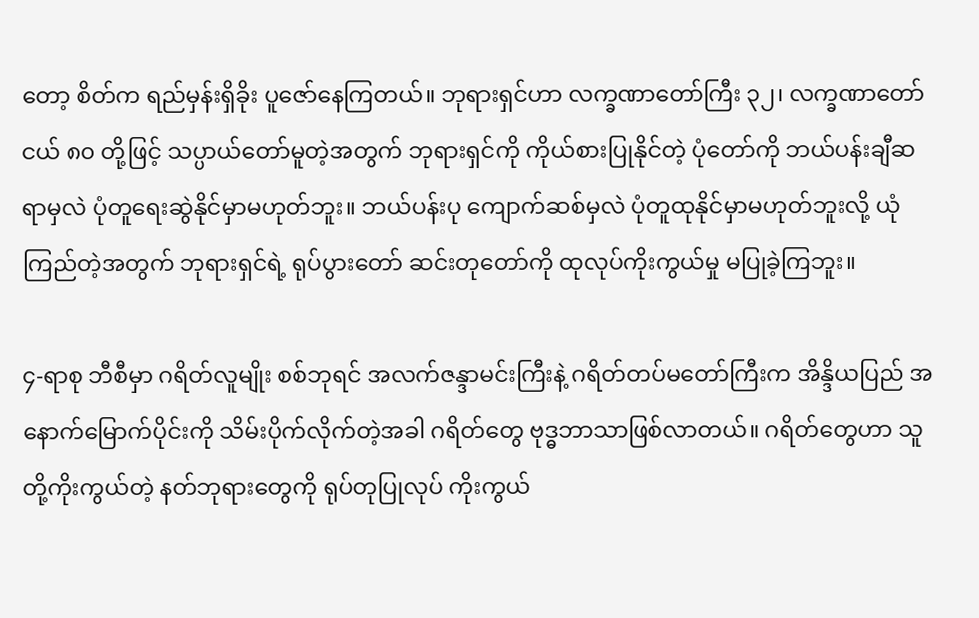တော့ စိတ်က ရည်မှန်းရှိခိုး ပူဇော်နေကြတယ်။ ဘုရားရှင်ဟာ လက္ခဏာတော်ကြီး ၃၂၊ လက္ခဏာတော်ငယ် ၈၀ တို့ဖြင့် သပ္ပာယ်တော်မူတဲ့အတွက် ဘုရားရှင်ကို ကိုယ်စားပြုနိုင်တဲ့ ပုံတော်ကို ဘယ်ပန်းချီဆရာမှလဲ ပုံတူရေးဆွဲနိုင်မှာမဟုတ်ဘူး။ ဘယ်ပန်းပု ကျောက်ဆစ်မှလဲ ပုံတူထုနိုင်မှာမဟုတ်ဘူးလို့ ယုံကြည်တဲ့အတွက် ဘုရားရှင်ရဲ့ ရုပ်ပွားတော် ဆင်းတုတော်ကို ထုလုပ်ကိုးကွယ်မှု မပြုခဲ့ကြဘူး။

၄-ရာစု ဘီစီမှာ ဂရိတ်လူမျိုး စစ်ဘုရင် အလက်ဇန္ဒာမင်းကြီးနဲ့ ဂရိတ်တပ်မတော်ကြီးက အိန္ဒိယပြည် အနောက်မြောက်ပိုင်းကို သိမ်းပိုက်လိုက်တဲ့အခါ ဂရိတ်တွေ ဗုဒ္ဓဘာသာဖြစ်လာတယ်။ ဂရိတ်တွေဟာ သူတို့ကိုးကွယ်တဲ့ နတ်ဘုရားတွေကို ရုပ်တုပြုလုပ် ကိုးကွယ်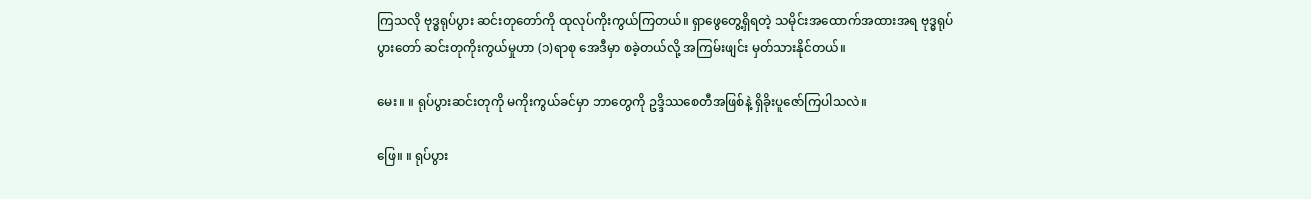ကြသလို ဗုဒ္ဓရုပ်ပွား ဆင်းတုတော်ကို ထုလုပ်ကိုးကွယ်ကြတယ်။ ရှာဖွေတွေ့ရှိရတဲ့ သမိုင်းအထောက်အထားအရ ဗုဒ္ဓရုပ်ပွားတော် ဆင်းတုကိုးကွယ်မှုဟာ (၁)ရာစု အေဒီမှာ စခဲ့တယ်လို့ အကြမ်းဖျင်း မှတ်သားနိုင်တယ်။

မေး။ ။ ရုပ်ပွားဆင်းတုကို မကိုးကွယ်ခင်မှာ ဘာတွေကို ဥဒ္ဒိဿစေတီအဖြစ်နဲ့ ရှိခိုးပူဇော်ကြပါသလဲ။

ဖြေ။ ။ ရုပ်ပွား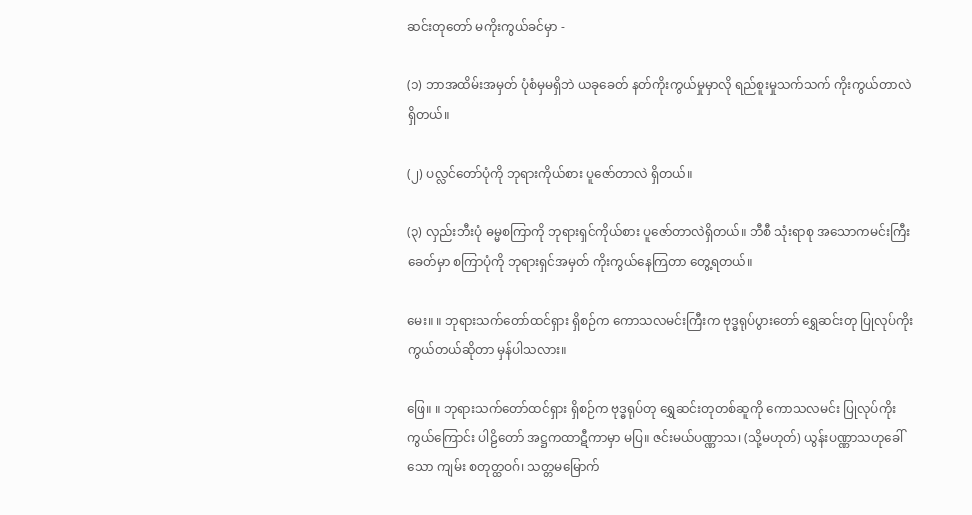ဆင်းတုတော် မကိုးကွယ်ခင်မှာ -

(၁) ဘာအထိမ်းအမှတ် ပုံစံမှမရှိဘဲ ယခုခေတ် နတ်ကိုးကွယ်မှုမှာလို ရည်စူးမှုသက်သက် ကိုးကွယ်တာလဲ ရှိတယ်။

(၂) ပလ္လင်တော်ပုံကို ဘုရားကိုယ်စား ပူဇော်တာလဲ ရှိတယ်။

(၃) လှည်းဘီးပုံ ဓမ္မစကြာကို ဘုရားရှင်ကိုယ်စား ပူဇော်တာလဲရှိတယ်။ ဘီစီ သုံးရာစု အသောကမင်းကြီးခေတ်မှာ စကြာပုံကို ဘုရားရှင်အမှတ် ကိုးကွယ်နေကြတာ တွေ့ရတယ်။

မေး။ ။ ဘုရားသက်တော်ထင်ရှား ရှိစဉ်က ကောသလမင်းကြီးက ဗုဒ္ဓရုပ်ပွားတော် ရွှေဆင်းတု ပြုလုပ်ကိုးကွယ်တယ်ဆိုတာ မှန်ပါသလား။

ဖြေ။ ။ ဘုရားသက်တော်ထင်ရှား ရှိစဉ်က ဗုဒ္ဓရုပ်တု ရွှေဆင်းတုတစ်ဆူကို ကောသလမင်း ပြုလုပ်ကိုးကွယ်ကြောင်း ပါဠိတော် အဋ္ဌကထာဋီကာမှာ မပြ။ ဇင်းမယ်ပဏ္ဏာသ၊ (သို့မဟုတ်) ယွန်းပဏ္ဏာသဟုခေါ်သော ကျမ်း စတုတ္ထဝဂ်၊ သတ္တမမြောက်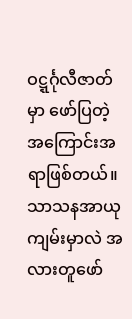ဝဋ္ဋင်္ဂုလီဇာတ်မှာ ဖော်ပြတဲ့ အကြောင်းအရာဖြစ်တယ်။ သာသနအာယု ကျမ်းမှာလဲ အလားတူဖော်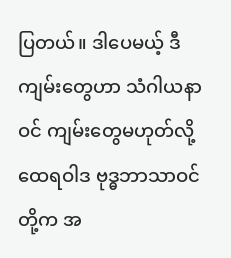ပြတယ်။ ဒါပေမယ့် ဒီကျမ်းတွေဟာ သံဂါယနာဝင် ကျမ်းတွေမဟုတ်လို့ ထေရဝါဒ ဗုဒ္ဓဘာသာဝင်တို့က အ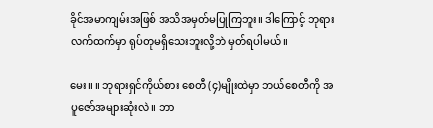ခိုင်အမာကျမ်းအဖြစ် အသိအမှတ်မပြုကြဘူး။ ဒါကြောင့် ဘုရားလက်ထက်မှာ ရုပ်တုမရှိသေးဘူးလို့ဘဲ မှတ်ရပါမယ်။

မေး။ ။ ဘုရားရှင်ကိုယ်စား စေတီ (၄)မျိုးထဲမှာ ဘယ်စေတီကို အပူဇော်အများဆုံးလဲ။ ဘာ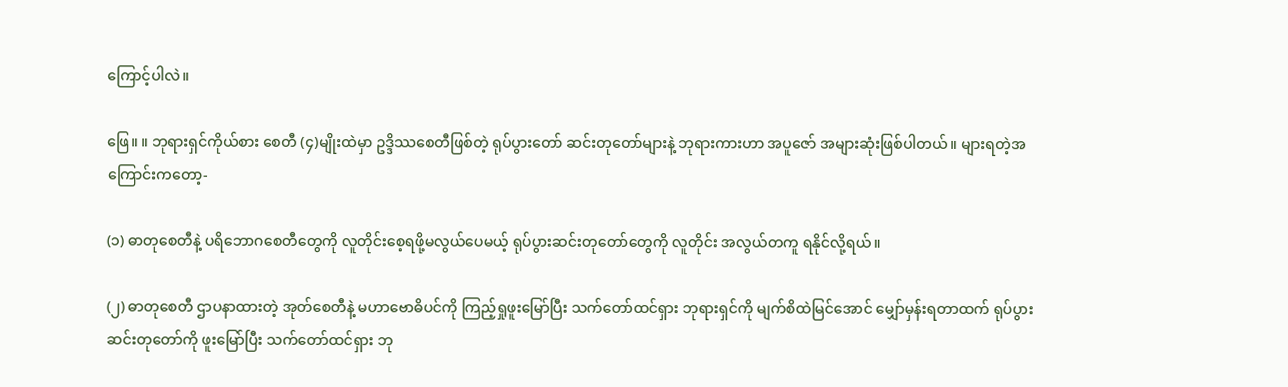ကြောင့်ပါလဲ။

ဖြေ။ ။ ဘုရားရှင်ကိုယ်စား စေတီ (၄)မျိုးထဲမှာ ဥဒ္ဒိဿစေတီဖြစ်တဲ့ ရုပ်ပွားတော် ဆင်းတုတော်များနဲ့ ဘုရားကားဟာ အပူဇော် အများဆုံးဖြစ်ပါတယ်။ များရတဲ့အကြောင်းကတော့-

(၁) ဓာတုစေတီနဲ့ ပရိဘောဂစေတီတွေကို လူတိုင်းစေ့ရဖို့မလွယ်ပေမယ့် ရုပ်ပွားဆင်းတုတော်တွေကို လူတိုင်း အလွယ်တကူ ရနိုင်လို့ရယ်။

(၂) ဓာတုစေတီ ဌာပနာထားတဲ့ အုတ်စေတီနဲ့ မဟာဗောဓိပင်ကို ကြည့်ရှုဖူးမြော်ပြီး သက်တော်ထင်ရှား ဘုရားရှင်ကို မျက်စိထဲမြင်အောင် မျှော်မှန်းရတာထက် ရုပ်ပွားဆင်းတုတော်ကို ဖူးမြော်ပြီး သက်တော်ထင်ရှား ဘု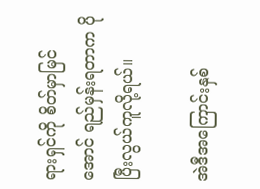ရားရှင်ကို စိတ်မှာမြင်အောင် ရည်မှန်းရတာက ပိုပြီးလွယ်ကူလို့ရယ်။

အဲဒီအကြောင်းနှစ်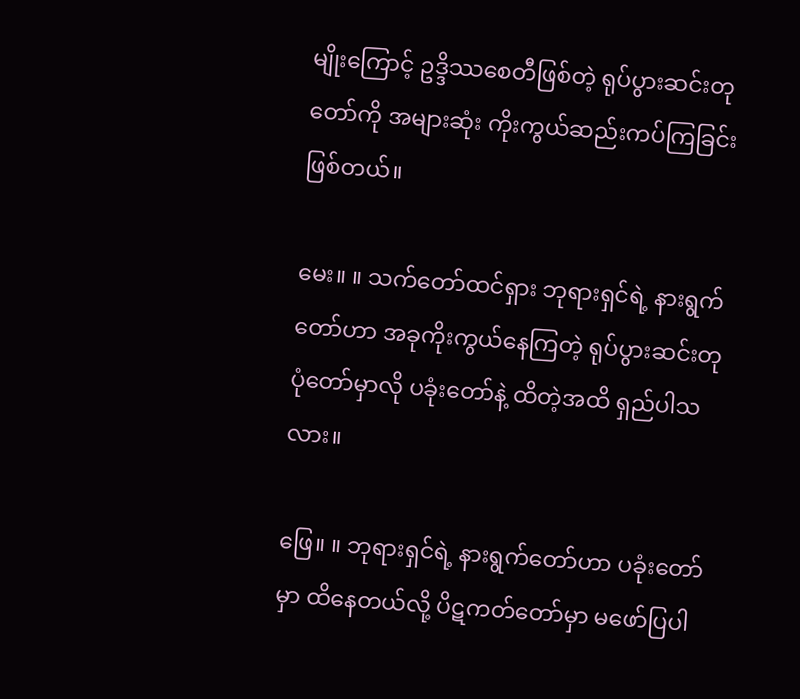မျိုးကြောင့် ဥဒ္ဒိဿစေတီဖြစ်တဲ့ ရုပ်ပွားဆင်းတုတော်ကို အများဆုံး ကိုးကွယ်ဆည်းကပ်ကြခြင်း ဖြစ်တယ်။

မေး။ ။ သက်တော်ထင်ရှား ဘုရားရှင်ရဲ့ နားရွက်တော်ဟာ အခုကိုးကွယ်နေကြတဲ့ ရုပ်ပွားဆင်းတု ပုံတော်မှာလို ပခုံးတော်နဲ့ ထိတဲ့အထိ ရှည်ပါသလား။

ဖြေ။ ။ ဘုရားရှင်ရဲ့ နားရွက်တော်ဟာ ပခုံးတော်မှာ ထိနေတယ်လို့ ပိဋကတ်တော်မှာ မဖော်ပြပါ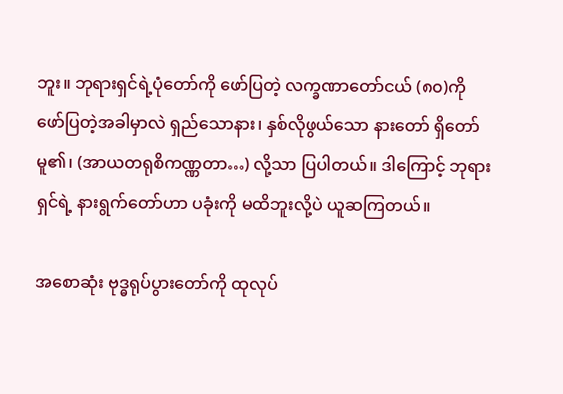ဘူး။ ဘုရားရှင်ရဲ့ပုံတော်ကို ဖော်ပြတဲ့ လက္ခဏာတော်ငယ် (၈၀)ကို ဖော်ပြတဲ့အခါမှာလဲ ရှည်သောနား၊ နှစ်လိုဖွယ်သော နားတော် ရှိတော်မူ၏၊ (အာယတရုစိကဏ္ဏတာ…) လို့သာ ပြပါတယ်။ ဒါကြောင့် ဘုရားရှင်ရဲ့ နားရွက်တော်ဟာ ပခုံးကို မထိဘူးလို့ပဲ ယူဆကြတယ်။

အစောဆုံး ဗုဒ္ဓရုပ်ပွားတော်ကို ထုလုပ်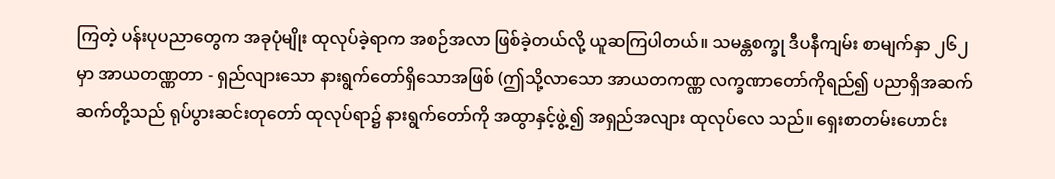ကြတဲ့ ပန်းပုပညာတွေက အခုပုံမျိုး ထုလုပ်ခဲ့ရာက အစဉ်အလာ ဖြစ်ခဲ့တယ်လို့ ယူဆကြပါတယ်။ သမန္တစက္ခု ဒီပနီကျမ်း စာမျက်နှာ ၂၆၂ မှာ အာယတဏ္ဏတာ - ရှည်လျားသော နားရွက်တော်ရှိသောအဖြစ် (ဤသို့လာသော အာယတကဏ္ဏ လက္ခဏာတော်ကိုရည်၍ ပညာရှိအဆက်ဆက်တို့သည် ရုပ်ပွားဆင်းတုတော် ထုလုပ်ရာ၌ နားရွက်တော်ကို အထွာနှင့်ဖွဲ့၍ အရှည်အလျား ထုလုပ်လေ သည်။ ရှေးစာတမ်းဟောင်း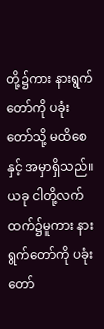တို့၌ကား နားရွက်တော်ကို ပခုံးတော်သို့ မထိစေနှင့် အမှာရှိသည်။ ယခု ငါတို့လက်ထက်၌မူကား နားရွက်တော်ကို ပခုံးတော်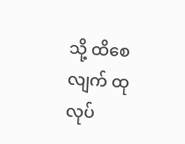သို့ ထိစေလျက် ထုလုပ်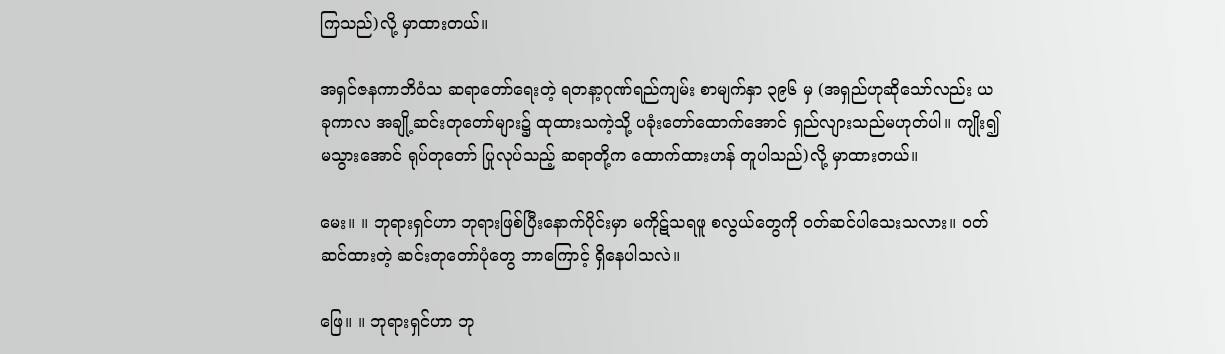ကြသည်)လို့ မှာထားတယ်။

အရှင်ဇနကာဘိဝံသ ဆရာတော်ရေးတဲ့ ရတနာ့ဂုဏ်ရည်ကျမ်း စာမျက်နှာ ၃၉၆ မှ (အရှည်ဟုဆိုသော်လည်း ယခုကာလ အချို့ဆင်းတုတော်များ၌ ထုထားသကဲ့သို့ ပခုံးတော်ထောက်အောင် ရှည်လျားသည်မဟုတ်ပါ။ ကျိုး၍မသွားအောင် ရုပ်တုတော် ပြုလုပ်သည့် ဆရာတို့က ထောက်ထားဟန် တူပါသည်)လို့ မှာထားတယ်။

မေး။ ။ ဘုရားရှင်ဟာ ဘုရားဖြစ်ပြီးနောက်ပိုင်းမှာ မကိုဋ်သရဖူ စလွယ်တွေကို ဝတ်ဆင်ပါသေးသလား။ ဝတ်ဆင်ထားတဲ့ ဆင်းတုတော်ပုံတွေ ဘာကြောင့် ရှိနေပါသလဲ။

ဖြေ။ ။ ဘုရားရှင်ဟာ ဘု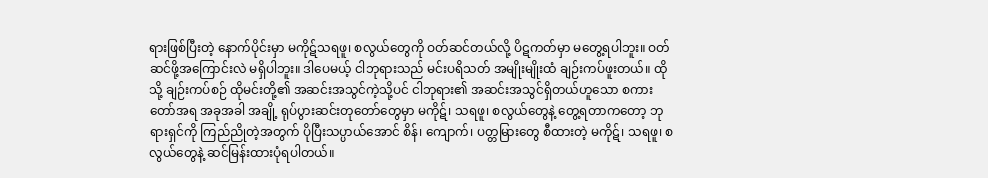ရားဖြစ်ပြီးတဲ့ နောက်ပိုင်းမှာ မကိုဋ်သရဖူ၊ စလွယ်တွေကို ဝတ်ဆင်တယ်လို့ ပိဋကတ်မှာ မတွေ့ရပါဘူး။ ဝတ်ဆင်ဖို့အကြောင်းလဲ မရှိပါဘူး။ ဒါပေမယ့် ငါဘုရားသည် မင်းပရိသတ် အမျိုးမျိုးထံ ချဉ်းကပ်ဖူးတယ်။ ထိုသို့ ချဉ်းကပ်စဉ် ထိုမင်းတို့၏ အဆင်းအသွင်ကဲ့သို့ပင် ငါဘုရား၏ အဆင်းအသွင်ရှိတယ်ဟူသော စကားတော်အရ အခုအခါ အချို့ ရုပ်ပွားဆင်းတုတော်တွေမှာ မကိုဋ်၊ သရဖူ၊ စလွယ်တွေနဲ့ တွေ့ရတာကတော့ ဘုရားရှင်ကို ကြည်ညိုတဲ့အတွက် ပိုပြီးသပ္ပာယ်အောင် စိန်၊ ကျောက်၊ ပတ္တမြားတွေ စီထားတဲ့ မကိုဋ်၊ သရဖူ၊ စလွယ်တွေနဲ့ ဆင်မြန်းထားပုံရပါတယ်။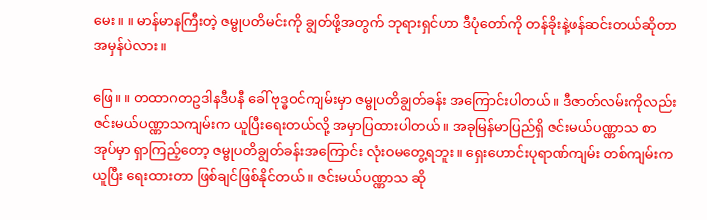မေး။ ။ မာန်မာနကြီးတဲ့ ဇမ္ဗုပတိမင်းကို ချွတ်ဖို့အတွက် ဘုရားရှင်ဟာ ဒီပုံတော်ကို တန်ခိုးနဲ့ဖန်ဆင်းတယ်ဆိုတာ အမှန်ပဲလား။

ဖြေ။ ။ တထာဂတဥဒါနဒီပနီ ခေါ် ဗုဒ္ဓဝင်ကျမ်းမှာ ဇမ္ဗုပတိချွတ်ခန်း အကြောင်းပါတယ်။ ဒီဇာတ်လမ်းကိုလည်း ဇင်းမယ်ပဏ္ဏာသကျမ်းက ယူပြီးရေးတယ်လို့ အမှာပြထားပါတယ်။ အခုမြန်မာပြည်ရှိ ဇင်းမယ်ပဏ္ဏာသ စာအုပ်မှာ ရှာကြည့်တော့ ဇမ္ဗုပတိချွတ်ခန်းအကြောင်း လုံးဝမတွေ့ရဘူး။ ရှေးဟောင်းပုရာဏ်ကျမ်း တစ်ကျမ်းကယူပြီး ရေးထားတာ ဖြစ်ချင်ဖြစ်နိုင်တယ်။ ဇင်းမယ်ပဏ္ဏာသ ဆို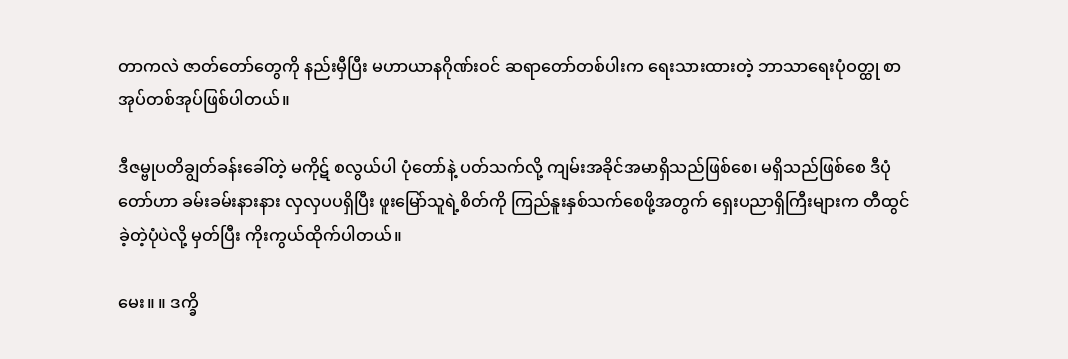တာကလဲ ဇာတ်တော်တွေကို နည်းမှီပြီး မဟာယာနဂိုဏ်းဝင် ဆရာတော်တစ်ပါးက ရေးသားထားတဲ့ ဘာသာရေးပုံဝတ္ထု စာအုပ်တစ်အုပ်ဖြစ်ပါတယ်။

ဒီဇမ္ဗုပတိချွတ်ခန်းခေါ်တဲ့ မကိုဋ် စလွယ်ပါ ပုံတော်နဲ့ ပတ်သက်လို့ ကျမ်းအခိုင်အမာရှိသည်ဖြစ်စေ၊ မရှိသည်ဖြစ်စေ ဒီပုံတော်ဟာ ခမ်းခမ်းနားနား လှလှပပရှိပြီး ဖူးမြော်သူရဲ့စိတ်ကို ကြည်နူးနှစ်သက်စေဖို့အတွက် ရှေးပညာရှိကြီးများက တီထွင်ခဲ့တဲ့ပုံပဲလို့ မှတ်ပြီး ကိုးကွယ်ထိုက်ပါတယ်။

မေး။ ။ ဒက္ခိ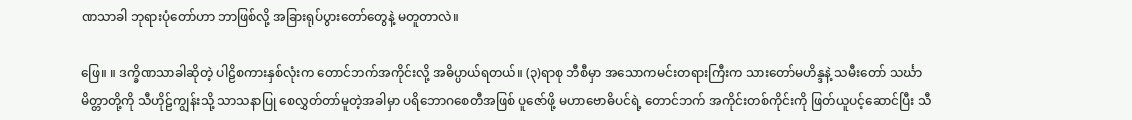ဏသာခါ ဘုရားပုံတော်ဟာ ဘာဖြစ်လို့ အခြားရုပ်ပွားတော်တွေနဲ့ မတူတာလဲ။

ဖြေ။ ။ ဒက္ခိဏသာခါဆိုတဲ့ ပါဠိစကားနှစ်လုံးက တောင်ဘက်အကိုင်းလို့ အဓိပ္ပာယ်ရတယ်။ (၃)ရာစု ဘီစီမှာ အသောကမင်းတရားကြီးက သားတော်မဟိန္ဒနဲ့ သမီးတော် သင်္ဃာမိတ္တာတို့ကို သီဟိုဠ်ကျွန်းသို့ သာသနာပြု စေလွှတ်တာ်မူတဲ့အခါမှာ ပရိဘောဂစေတီအဖြစ် ပူဇော်ဖို့ မဟာဗောဓိပင်ရဲ့ တောင်ဘက် အကိုင်းတစ်ကိုင်းကို ဖြတ်ယူပင့်ဆောင်ပြီး သီ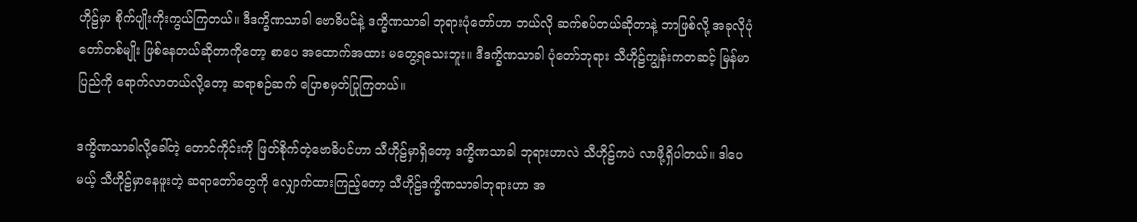ဟိုဠ်မှာ စိုက်ပျိုးကိုးကွယ်ကြတယ်။ ဒီဒက္ခိဏသာခါ ဗောဓိပင်နဲ့ ဒက္ခိဏသာခါ ဘုရားပုံတော်ဟာ ဘယ်လို ဆက်စပ်တယ်ဆိုတာနဲ့ ဘာဖြစ်လို့ အခုလိုပုံတော်တစ်မျိုး ဖြစ်နေတယ်ဆိုတာကိုတော့ စာပေ အထောက်အထား မတွေ့ရသေးဘူး။ ဒီဒက္ခိဏသာခါ ပုံတော်ဘုရား သီဟိုဠ်ကျွန်းကတဆင့် မြန်မာပြည်ကို ရောက်လာတယ်လို့တော့ ဆရာစဉ်ဆက် ပြောစမှတ်ပြုကြတယ်။

ဒက္ခိဏသာခါလို့ခေါ်တဲ့ တောင်ကိုင်းကို ဖြတ်စိုက်တဲ့ဗောဓိပင်ဟာ သီဟိုဠ်မှာရှိတော့ ဒက္ခိဏသာခါ ဘုရားဟာလဲ သီဟိုဠ်ကပဲ လာဖို့ရှိပါတယ်။ ဒါပေမယ့် သီဟိုဠ်မှာနေဖူးတဲ့ ဆရာတော်တွေကို လျှောက်ထားကြည့်တော့ သီဟိုဠ်ဒက္ခိဏသာခါဘုရားဟာ အ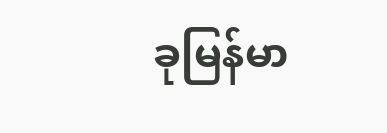ခုမြန်မာ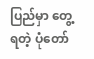ပြည်မှာ တွေ့ရတဲ့ ပုံတော်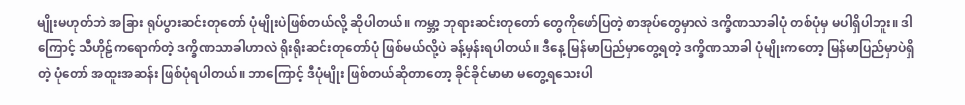မျိုးမဟုတ်ဘဲ အခြား ရုပ်ပွားဆင်းတုတော် ပုံမျိုးပဲဖြစ်တယ်လို့ ဆိုပါတယ်။ ကမ္ဘာ့ ဘုရားဆင်းတုတော် တွေကိုဖော်ပြတဲ့ စာအုပ်တွေမှာလဲ ဒက္ခိဏသာခါပုံ တစ်ပုံမှ မပါရှိပါဘူး။ ဒါကြောင့် သီဟိုဠ်ကရောက်တဲ့ ဒက္ခိဏသာခါဟာလဲ ရိုးရိုးဆင်းတုတော်ပုံ ဖြစ်မယ်လို့ပဲ ခန့်မှန်းရပါတယ်။ ဒီနေ့ မြန်မာပြည်မှာတွေ့ရတဲ့ ဒက္ခိဏသာခါ ပုံမျိုးကတော့ မြန်မာပြည်မှာပဲရှိတဲ့ ပုံတော် အထူးအဆန်း ဖြစ်ပုံရပါတယ်။ ဘာကြောင့် ဒီပုံမျိုး ဖြစ်တယ်ဆိုတာတော့ ခိုင်ခိုင်မာမာ မတွေ့ရသေးပါ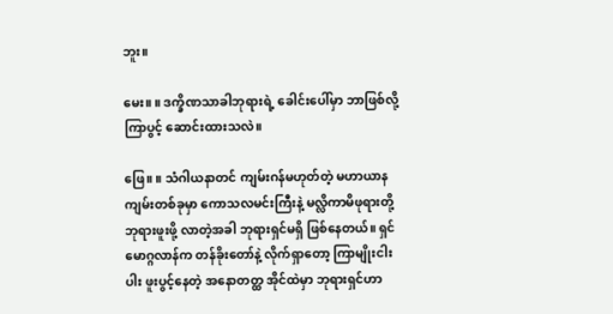ဘူး။

မေး။ ။ ဒက္ခိဏသာခါဘုရားရဲ့ ခေါင်းပေါ်မှာ ဘာဖြစ်လို့ ကြာပွင့် ဆောင်းထားသလဲ။

ဖြေ။ ။ သံဂါယနာတင် ကျမ်းဂန်မဟုတ်တဲ့ မဟာယာနကျမ်းတစ်ခုမှာ ကောသလမင်းကြီးနဲ့ မလ္လိကာမိဖုရားတို့ ဘုရားဖူးဖို့ လာတဲ့အခါ ဘုရားရှင်မရှိ ဖြစ်နေတယ်။ ရှင်မောဂ္ဂလာန်က တန်ခိုးတော်နဲ့ လိုက်ရှာတော့ ကြာမျိုးငါးပါး ဖူးပွင့်နေတဲ့ အနောတတ္ထ အိုင်ထဲမှာ ဘုရားရှင်ဟာ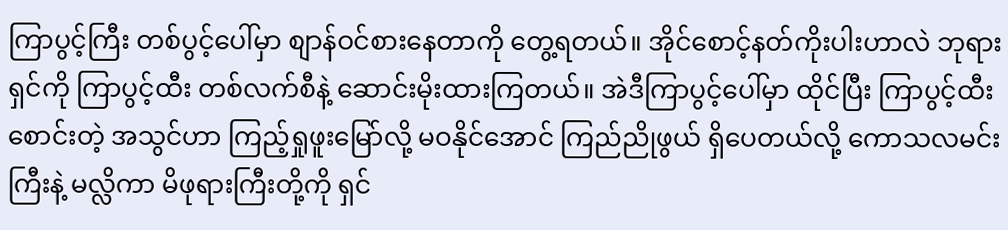ကြာပွင့်ကြီး တစ်ပွင့်ပေါ်မှာ စျာန်ဝင်စားနေတာကို တွေ့ရတယ်။ အိုင်စောင့်နတ်ကိုးပါးဟာလဲ ဘုရားရှင်ကို ကြာပွင့်ထီး တစ်လက်စီနဲ့ ဆောင်းမိုးထားကြတယ်။ အဲဒီကြာပွင့်ပေါ်မှာ ထိုင်ပြီး ကြာပွင့်ထီးစောင်းတဲ့ အသွင်ဟာ ကြည့်ရှုဖူးမြော်လို့ မဝနိုင်အောင် ကြည်ညိုဖွယ် ရှိပေတယ်လို့ ကောသလမင်းကြီးနဲ့ မလ္လိကာ မိဖုရားကြီးတို့ကို ရှင်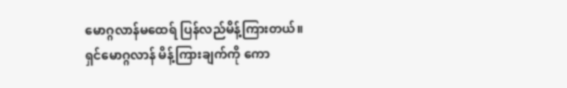မောဂ္ဂလာန်မထေရ် ပြန်လည်မိန့်ကြားတယ်။ ရှင်မောဂ္ဂလာန် မိန့်ကြားချက်ကို ကော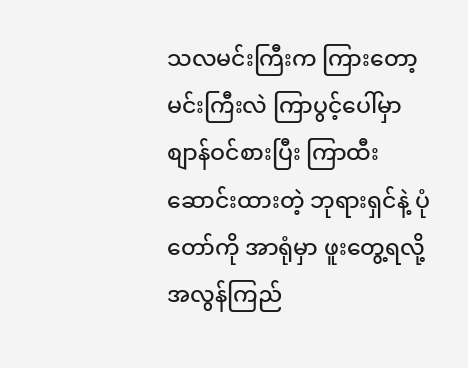သလမင်းကြီးက ကြားတော့ မင်းကြီးလဲ ကြာပွင့်ပေါ်မှာ စျာန်ဝင်စားပြီး ကြာထီးဆောင်းထားတဲ့ ဘုရားရှင်နဲ့ ပုံတော်ကို အာရုံမှာ ဖူးတွေ့ရလို့ အလွန်ကြည်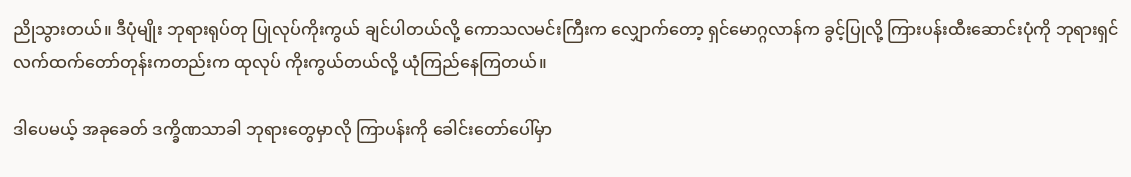ညိုသွားတယ်။ ဒီပုံမျိုး ဘုရားရုပ်တု ပြုလုပ်ကိုးကွယ် ချင်ပါတယ်လို့ ကောသလမင်းကြီးက လျှောက်တော့ ရှင်မောဂ္ဂလာန်က ခွင့်ပြုလို့ ကြားပန်းထီးဆောင်းပုံကို ဘုရားရှင် လက်ထက်တော်တုန်းကတည်းက ထုလုပ် ကိုးကွယ်တယ်လို့ ယုံကြည်နေကြတယ်။

ဒါပေမယ့် အခုခေတ် ဒက္ခိဏသာခါ ဘုရားတွေမှာလို ကြာပန်းကို ခေါင်းတော်ပေါ်မှာ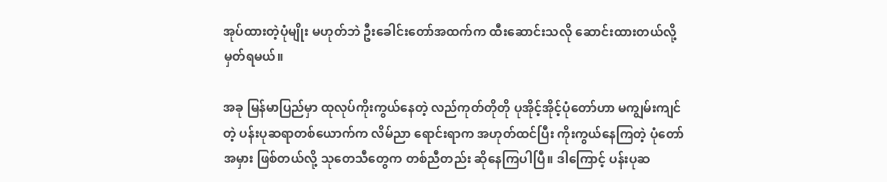အုပ်ထားတဲ့ပုံမျိုး မဟုတ်ဘဲ ဦးခေါင်းတော်အထက်က ထီးဆောင်းသလို ဆောင်းထားတယ်လို့ မှတ်ရမယ်။

အခု မြန်မာပြည်မှာ ထုလုပ်ကိုးကွယ်နေတဲ့ လည်ကုတ်တိုတို ပုအိုင့်အိုင့်ပုံတော်ဟာ မကျွမ်းကျင်တဲ့ ပန်းပုဆရာတစ်ယောက်က လိမ်ညာ ရောင်းရာက အဟုတ်ထင်ပြီး ကိုးကွယ်နေကြတဲ့ ပုံတော်အမှား ဖြစ်တယ်လို့ သုတေသီတွေက တစ်ညီတည်း ဆိုနေကြပါပြီ။ ဒါကြောင့် ပန်းပုဆ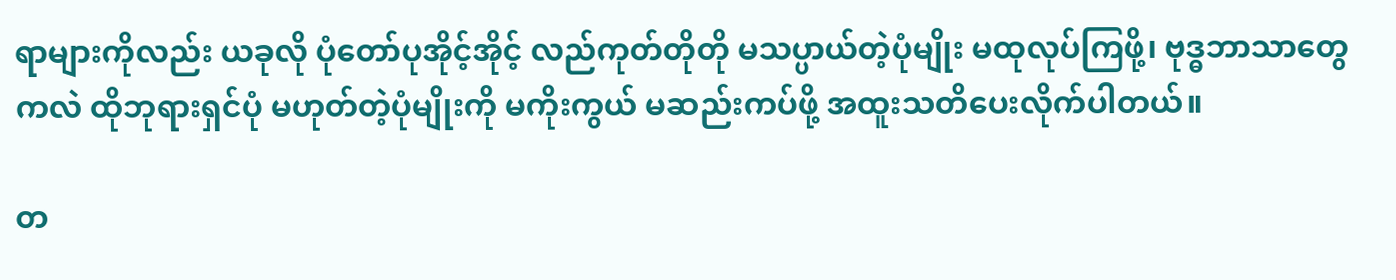ရာများကိုလည်း ယခုလို ပုံတော်ပုအိုင့်အိုင့် လည်ကုတ်တိုတို မသပ္ပာယ်တဲ့ပုံမျိုး မထုလုပ်ကြဖို့၊ ဗုဒ္ဓဘာသာတွေကလဲ ထိုဘုရားရှင်ပုံ မဟုတ်တဲ့ပုံမျိုးကို မကိုးကွယ် မဆည်းကပ်ဖို့ အထူးသတိပေးလိုက်ပါတယ်။

တ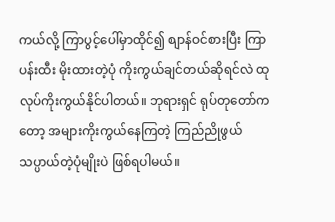ကယ်လို့ ကြာပွင့်ပေါ်မှာထိုင်၍ စျာန်ဝင်စားပြီး ကြာပန်းထီး မိုးထားတဲ့ပုံ ကိုးကွယ်ချင်တယ်ဆိုရင်လဲ ထုလုပ်ကိုးကွယ်နိုင်ပါတယ်။ ဘုရားရှင် ရုပ်တုတော်ကတော့ အများကိုးကွယ်နေကြတဲ့ ကြည်ညိုဖွယ် သပ္ပာယ်တဲ့ပုံမျိုးပဲ ဖြစ်ရပါမယ်။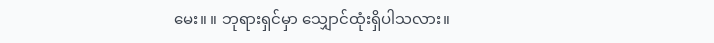မေး။ ။ ဘုရားရှင်မှာ သျှောင်ထုံးရှိပါသလား။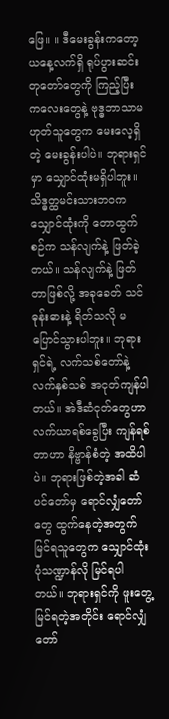ဖြေ။ ။ ဒီမေးခွန်းကတော့ ယနေ့လက်ရှိ ရုပ်ပွားဆင်းတုတော်တွေကို ကြည့်ပြီး ကလေးတွေနဲ့ ဗုဒ္ဓဘာသာမဟုတ်သူတွေက မေးလေ့ရှိတဲ့ မေးခွန်းပါပဲ။ ဘုရားရှင်မှာ သျှောင်ထုံးမရှိပါဘူး။ သိဒ္ဓတ္ထမင်းသားဘဝက သျှောင်ထုံးကို တောထွက်စဉ်က သန်လျက်နဲ့ ဖြတ်ခဲ့တယ်။ သန်လျက်နဲ့ ဖြတ်တာဖြစ်လို့ အခုခေတ် သင်ဓုန်းဓားနဲ့ ရိတ်သလို မပြောင်သွားပါဘူး။ ဘုရားရှင်ရဲ့ လက်သစ်တော်နဲ့ လက်နှစ်သစ် အငုတ်ကျန်ပါတယ်။ အဲဒီဆံငုတ်တွေဟာ လက်ယာရစ်ခွေပြီး ကျန်ရစ်တာဟာ နိဗ္ဗာန်စံတဲ့ အထိပါပဲ။ ဘုရားဖြစ်တဲ့အခါ ဆံပင်တော်မှ ရောင်လျှံတော်တွေ ထွက်နေတဲ့အတွက် မြင်ရသူတွေက သျှောင်ထုံးပုံသဏ္ဍာန်လို မြင်ရပါတယ်။ ဘုရားရှင်ကို ဖူးတွေ့မြင်ရတဲ့အတိုင်း ရောင်လျှံတော်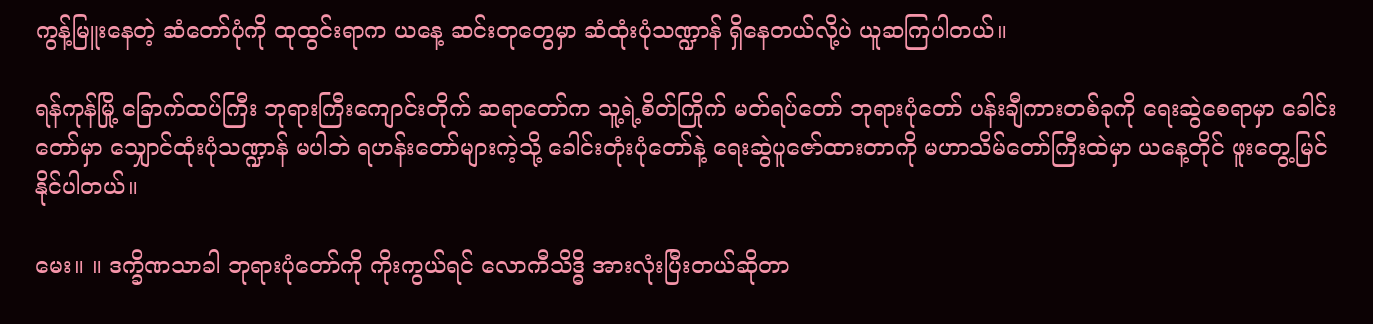ကွန့်မြူးနေတဲ့ ဆံတော်ပုံကို ထုထွင်းရာက ယနေ့ ဆင်းတုတွေမှာ ဆံထုံးပုံသဏ္ဍာန် ရှိနေတယ်လို့ပဲ ယူဆကြပါတယ်။

ရန်ကုန်မြို့ ခြောက်ထပ်ကြီး ဘုရားကြီးကျောင်းတိုက် ဆရာတော်က သူ့ရဲ့စိတ်ကြိုက် မတ်ရပ်တော် ဘုရားပုံတော် ပန်းချီကားတစ်ခုကို ရေးဆွဲစေရာမှာ ခေါင်းတော်မှာ သျှောင်ထုံးပုံသဏ္ဍာန် မပါဘဲ ရဟန်းတော်များကဲ့သို့ ခေါင်းတုံးပုံတော်နဲ့ ရေးဆွဲပူဇော်ထားတာကို မဟာသိမ်တော်ကြီးထဲမှာ ယနေ့တိုင် ဖူးတွေ့မြင်နိုင်ပါတယ်။

မေး။ ။ ဒက္ခိဏသာခါ ဘုရားပုံတော်ကို ကိုးကွယ်ရင် လောကီသိဒ္ဓိ အားလုံးပြီးတယ်ဆိုတာ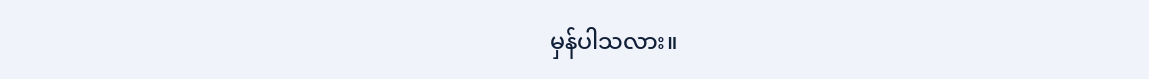မှန်ပါသလား။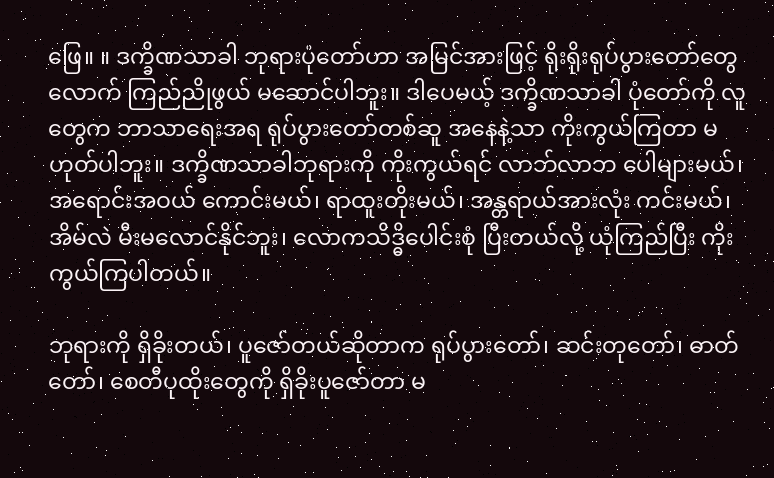ဖြေ။ ။ ဒက္ခိဏသာခါ ဘုရားပုံတော်ဟာ အမြင်အားဖြင့် ရိုးရိုးရုပ်ပွားတော်တွေလောက် ကြည်ညိုဖွယ် မဆောင်ပါဘူး။ ဒါပေမယ့် ဒက္ခိဏသာခါ ပုံတော်ကို လူတွေက ဘာသာရေးအရ ရုပ်ပွားတော်တစ်ဆူ အနေနဲ့သာ ကိုးကွယ်ကြတာ မဟုတ်ပါဘူး။ ဒက္ခိဏသာခါဘုရားကို ကိုးကွယ်ရင် လာဘ်လာဘ ပေါများမယ်၊ အရောင်းအဝယ် ကောင်းမယ်၊ ရာထူးတိုးမယ်၊ အန္တရာယ်အားလုံး ကင်းမယ်၊ အိမ်လဲ မီးမလောင်နိုင်ဘူး၊ လောကသိဒ္ဓိပေါင်းစုံ ပြီးတယ်လို့ ယုံကြည်ပြီး ကိုးကွယ်ကြပါတယ်။

ဘုရားကို ရှိခိုးတယ်၊ ပူဇော်တယ်ဆိုတာက ရုပ်ပွားတော်၊ ဆင်းတုတော်၊ ဓာတ်တော်၊ စေတီပုထိုးတွေကို ရှိခိုးပူဇော်တာ မ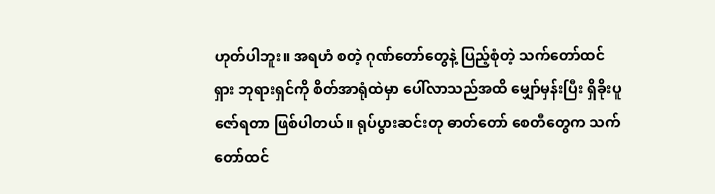ဟုတ်ပါဘူး။ အရဟံ စတဲ့ ဂုဏ်တော်တွေနဲ့ ပြည့်စုံတဲ့ သက်တော်ထင်ရှား ဘုရားရှင်ကို စိတ်အာရုံထဲမှာ ပေါ်လာသည်အထိ မျှော်မှန်းပြီး ရှိခိုးပူဇော်ရတာ ဖြစ်ပါတယ်။ ရုပ်ပွားဆင်းတု ဓာတ်တော် စေတီတွေက သက်တော်ထင်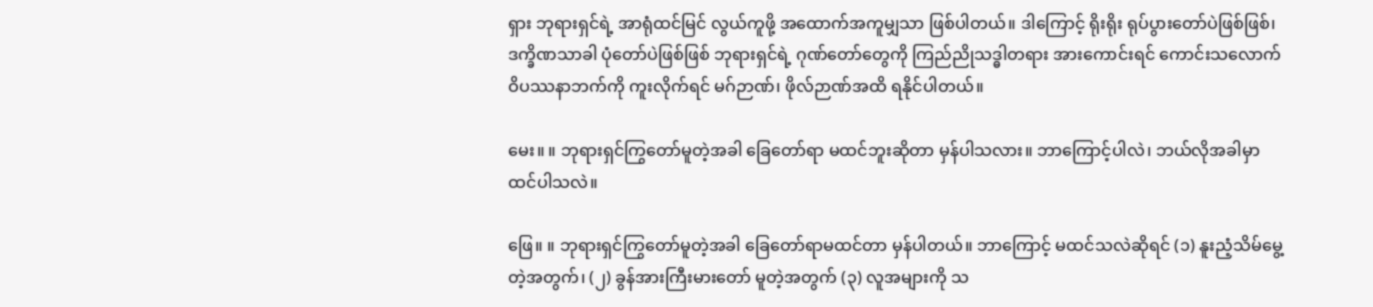ရှား ဘုရားရှင်ရဲ့ အာရုံထင်မြင် လွယ်ကူဖို့ အထောက်အကူမျှသာ ဖြစ်ပါတယ်။ ဒါကြောင့် ရိုးရိုး ရုပ်ပွားတော်ပဲဖြစ်ဖြစ်၊ ဒက္ခိဏသာခါ ပုံတော်ပဲဖြစ်ဖြစ် ဘုရားရှင်ရဲ့ ဂုဏ်တော်တွေကို ကြည်ညိုသဒ္ဓါတရား အားကောင်းရင် ကောင်းသလောက် ဝိပဿနာဘက်ကို ကူးလိုက်ရင် မဂ်ဉာဏ်၊ ဖိုလ်ဉာဏ်အထိ ရနိုင်ပါတယ်။

မေး။ ။ ဘုရားရှင်ကြွတော်မူတဲ့အခါ ခြေတော်ရာ မထင်ဘူးဆိုတာ မှန်ပါသလား။ ဘာကြောင့်ပါလဲ၊ ဘယ်လိုအခါမှာ ထင်ပါသလဲ။

ဖြေ။ ။ ဘုရားရှင်ကြွတော်မူတဲ့အခါ ခြေတော်ရာမထင်တာ မှန်ပါတယ်။ ဘာကြောင့် မထင်သလဲဆိုရင် (၁) နူးညံ့သိမ်မွေ့တဲ့အတွက်၊ (၂) ခွန်အားကြီးမားတော် မူတဲ့အတွက် (၃) လူအများကို သ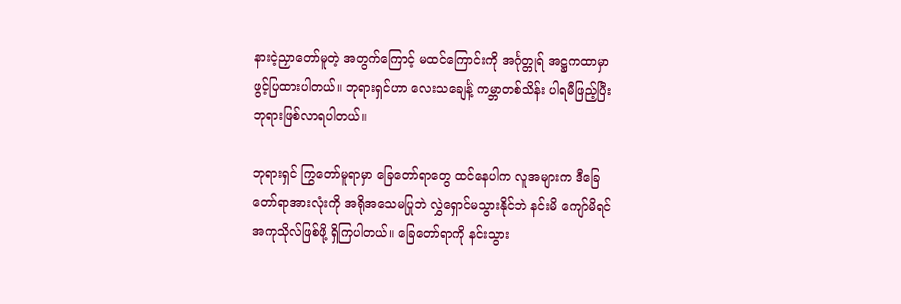နားငဲ့ညှာတော်မူတဲ့ အတွက်ကြောင့် မထင်ကြောင်းကို အင်္ဂုတ္တုရ် အဋ္ဌကထာမှာ ဖွင့်ပြထားပါတယ်။ ဘုရားရှင်ဟာ လေးသချေင်္နဲ့ ကမ္ဘာတစ်သိန်း ပါရမီဖြည့်ပြီး ဘုရားဖြစ်လာရပါတယ်။

ဘုရားရှင် ကြွတော်မူရာမှာ ခြေတော်ရာတွေ ထင်နေပါက လူအများက ဒီခြေတော်ရာအားလုံးကို အရိုအသေမပြုဘဲ လွှဲရှောင်မသွားနိုင်ဘဲ နင်းမိ ကျော်မိရင် အကုသိုလ်ဖြစ်ဖို့ ရှိကြပါတယ်။ ခြေတော်ရာကို နင်းသွား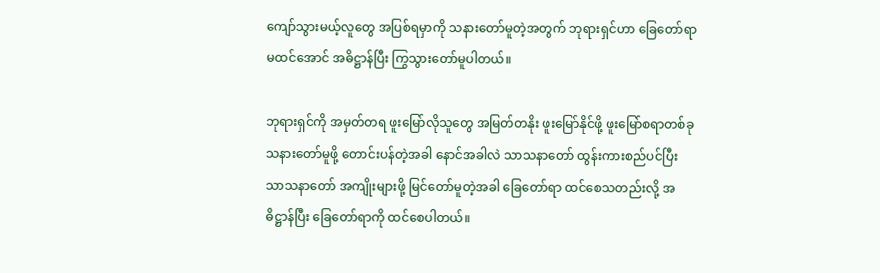ကျော်သွားမယ့်လူတွေ အပြစ်ရမှာကို သနားတော်မူတဲ့အတွက် ဘုရားရှင်ဟာ ခြေတော်ရာမထင်အောင် အဓိဋ္ဌာန်ပြီး ကြွသွားတော်မူပါတယ်။

ဘုရားရှင်ကို အမှတ်တရ ဖူးမြော်လိုသူတွေ အမြတ်တနိုး ဖူးမြော်နိုင်ဖို့ ဖူးမြော်စရာတစ်ခု သနားတော်မူဖို့ တောင်းပန်တဲ့အခါ နောင်အခါလဲ သာသနာတော် ထွန်းကားစည်ပင်ပြီး သာသနာတော် အကျိုးများဖို့ မြင်တော်မူတဲ့အခါ ခြေတော်ရာ ထင်စေသတည်းလို့ အဓိဋ္ဌာန်ပြီး ခြေတော်ရာကို ထင်စေပါတယ်။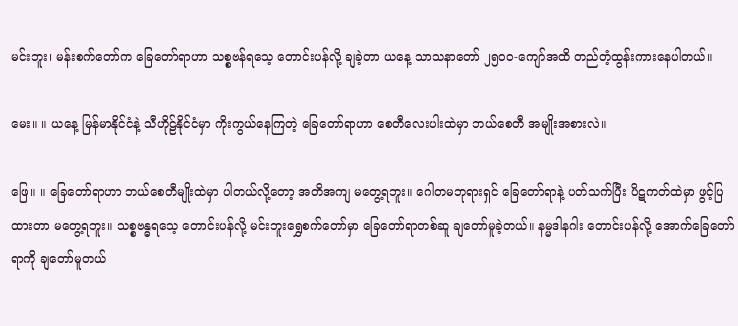မင်းဘူး၊ မန်းစက်တော်က ခြေတော်ရာဟာ သစ္စဗန်ရသေ့ တောင်းပန်လို့ ချခဲ့တာ ယနေ့ သာသနာတော် ၂၅၀၀-ကျော်အထိ တည်တံ့ထွန်းကားနေပါတယ်။

မေး။ ။ ယနေ့ မြန်မာနိုင်ငံနဲ့ သီဟိုဠ်နိုင်ငံမှာ ကိုးကွယ်နေကြတဲ့ ခြေတော်ရာဟာ စေတီလေးပါးထဲမှာ ဘယ်စေတီ အမျိုးအစားလဲ။

ဖြေ။ ။ ခြေတော်ရာဟာ ဘယ်စေတီမျိုးထဲမှာ ပါတယ်လို့တော့ အတိအကျ မတွေ့ရဘူး။ ဂေါတမဘုရားရှင် ခြေတော်ရာနဲ့ ပတ်သက်ပြီး ပိဋကတ်ထဲမှာ ဖွင့်ပြထားတာ မတွေ့ရဘူး။ သစ္စဗန္ဓရသေ့ တောင်းပန်လို့ မင်းဘူးရွှေစက်တော်မှာ ခြေတော်ရာတစ်ဆူ ချတော်မူခဲ့တယ်။ နမ္မဒါနဂါး တောင်းပန်လို့ အောက်ခြေတော်ရာကို ချတော်မူတယ်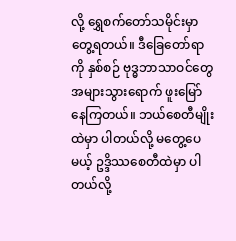လို့ ရွှေစက်တော်သမိုင်းမှာ တွေ့ရတယ်။ ဒီခြေတော်ရာကို နှစ်စဉ် ဗုဒ္ဓဘာသာဝင်တွေ အများသွားရောက် ဖူးမြော်နေကြတယ်။ ဘယ်စေတီမျိုးထဲမှာ ပါတယ်လို့ မတွေ့ပေမယ့် ဥဒ္ဒိဿစေတီထဲမှာ ပါတယ်လို့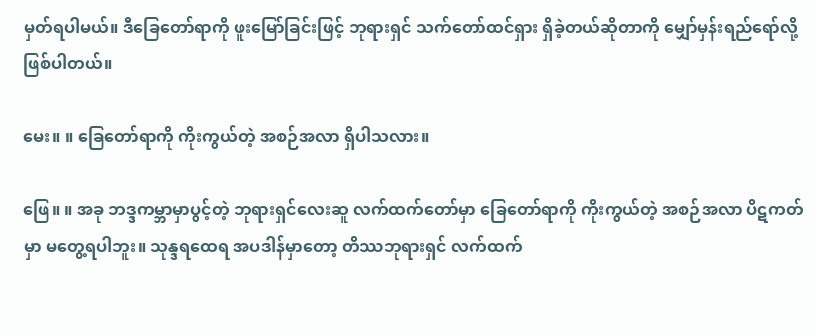မှတ်ရပါမယ်။ ဒီခြေတော်ရာကို ဖူးမြော်ခြင်းဖြင့် ဘုရားရှင် သက်တော်ထင်ရှား ရှိခဲ့တယ်ဆိုတာကို မျှော်မှန်းရည်ရော်လို့ ဖြစ်ပါတယ်။

မေး။ ။ ခြေတော်ရာကို ကိုးကွယ်တဲ့ အစဉ်အလာ ရှိပါသလား။

ဖြေ။ ။ အခု ဘဒ္ဒကမ္ဘာမှာပွင့်တဲ့ ဘုရားရှင်လေးဆူ လက်ထက်တော်မှာ ခြေတော်ရာကို ကိုးကွယ်တဲ့ အစဉ်အလာ ပိဋကတ်မှာ မတွေ့ရပါဘူး။ သုန္ဒရထေရ အပဒါန်မှာတော့ တိဿဘုရားရှင် လက်ထက်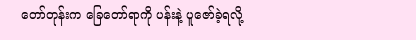တော်တုန်းက ခြေတော်ရာကို ပန်းနဲ့ ပူဇော်ခဲ့ရလို့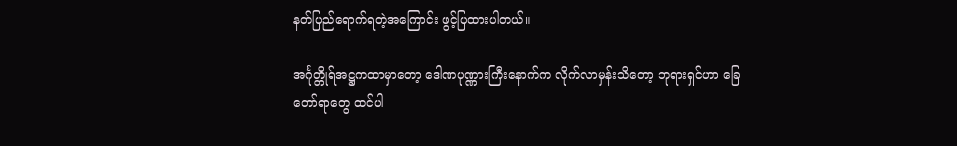နတ်ပြည်ရောက်ရတဲ့အကြောင်း ဖွင့်ပြထားပါတယ်။

အင်္ဂုတ္တိုရ်အဋ္ဌကထာမှာတော့ ဒေါဏပုဏ္ဏားကြီးနောက်က လိုက်လာမှန်းသိတော့ ဘုရားရှင်ဟာ ခြေတော်ရာတွေ ထင်ပါ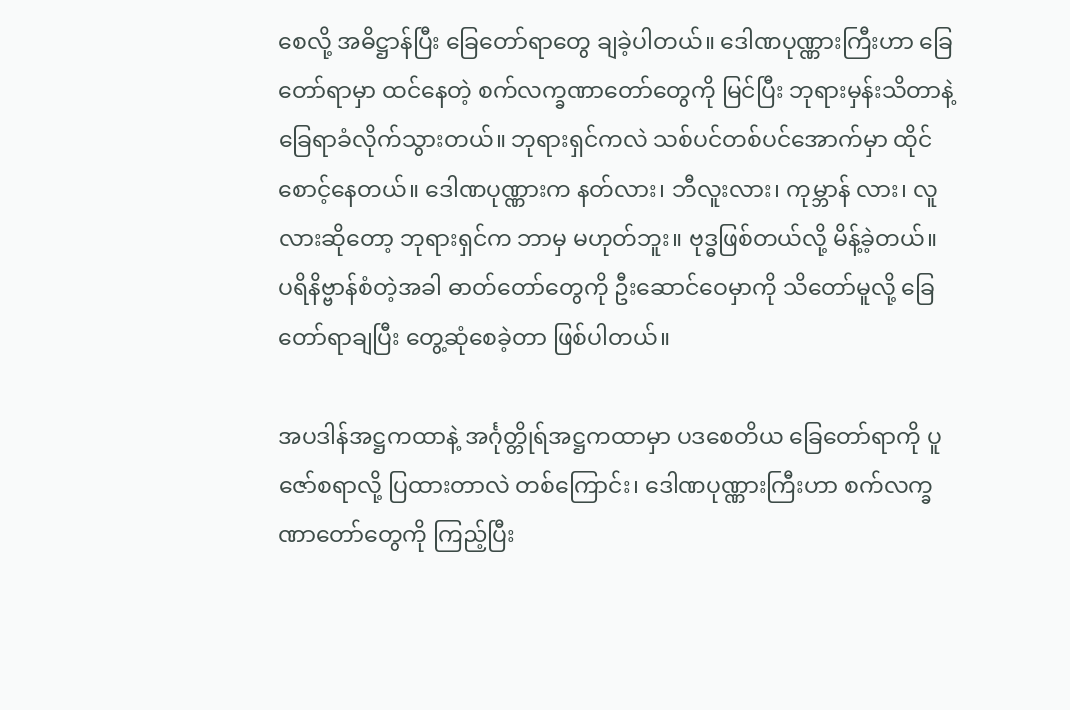စေလို့ အဓိဋ္ဌာန်ပြီး ခြေတော်ရာတွေ ချခဲ့ပါတယ်။ ဒေါဏပုဏ္ဏားကြီးဟာ ခြေတော်ရာမှာ ထင်နေတဲ့ စက်လက္ခဏာတော်တွေကို မြင်ပြီး ဘုရားမှန်းသိတာနဲ့ ခြေရာခံလိုက်သွားတယ်။ ဘုရားရှင်ကလဲ သစ်ပင်တစ်ပင်အောက်မှာ ထိုင်စောင့်နေတယ်။ ဒေါဏပုဏ္ဏားက နတ်လား၊ ဘီလူးလား၊ ကုမ္ဘာန် လား၊ လူလားဆိုတော့ ဘုရားရှင်က ဘာမှ မဟုတ်ဘူး။ ဗုဒ္ဓဖြစ်တယ်လို့ မိန့်ခဲ့တယ်။ ပရိနိဗ္ဗာန်စံတဲ့အခါ ဓာတ်တော်တွေကို ဦးဆောင်ဝေမှာကို သိတော်မူလို့ ခြေတော်ရာချပြီး တွေ့ဆုံစေခဲ့တာ ဖြစ်ပါတယ်။

အပဒါန်အဋ္ဌကထာနဲ့ အင်္ဂုတ္တိုရ်အဋ္ဌကထာမှာ ပဒစေတိယ ခြေတော်ရာကို ပူဇော်စရာလို့ ပြထားတာလဲ တစ်ကြောင်း၊ ဒေါဏပုဏ္ဏားကြီးဟာ စက်လက္ခဏာတော်တွေကို ကြည့်ပြီး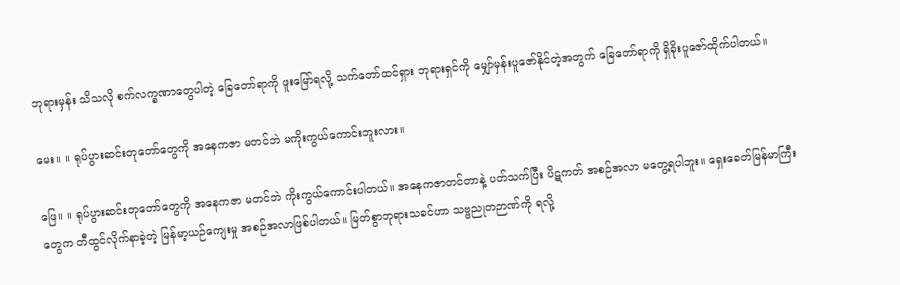ဘုရားမှန်း သိသလို စက်လက္ခဏာတွေပါတဲ့ ခြေတော်ရာကို ဖူးမြော်ရလို့ သက်တော်ထင်ရှား ဘုရားရှင်ကို မျှော်မှန်းပူဇော်နိုင်တဲ့အတွက် ခြေတော်ရာကို ရှိခိုးပူဇော်ထိုက်ပါတယ်။

မေး။ ။ ရုပ်ပွားဆင်းတုတော်တွေကို အနေကဇာ မတင်ဘဲ မကိုးကွယ်ကောင်းဘူးလား။

ဖြေ။ ။ ရုပ်ပွားဆင်းတုတော်တွေကို အနေကဇာ မတင်ဘဲ ကိုးကွယ်ကောင်းပါတယ်။ အနေကဇာတင်တာနဲ့ ပတ်သက်ပြီး ပိဋကတ် အစဉ်အလာ မတွေ့ရပါဘူး။ ရှေးခေတ်မြန်မာကြီးတွေက တီထွင်လိုက်နာခဲ့တဲ့ မြန်မာ့ယဉ်ကျေးမှု အစဉ်အလာဖြစ်ပါတယ်။ မြတ်စွာဘုရားသခင်ဟာ သဗ္ဗညုတဉာဏ်ကို ရလို့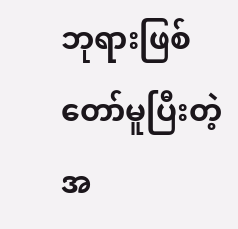ဘုရားဖြစ်တော်မူပြီးတဲ့အ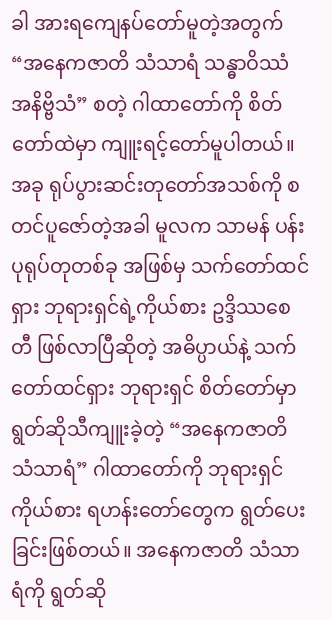ခါ အားရကျေနပ်တော်မူတဲ့အတွက် “အနေကဇာတိ သံသာရံ သန္ဓာဝိဿံ အနိဗ္ဗိသံ” စတဲ့ ဂါထာတော်ကို စိတ်တော်ထဲမှာ ကျူးရင့်တော်မူပါတယ်။ အခု ရုပ်ပွားဆင်းတုတော်အသစ်ကို စတင်ပူဇော်တဲ့အခါ မူလက သာမန် ပန်းပုရုပ်တုတစ်ခု အဖြစ်မှ သက်တော်ထင်ရှား ဘုရားရှင်ရဲ့ကိုယ်စား ဥဒ္ဒိဿစေတီ ဖြစ်လာပြီဆိုတဲ့ အဓိပ္ပာယ်နဲ့ သက်တော်ထင်ရှား ဘုရားရှင် စိတ်တော်မှာ ရွတ်ဆိုသီကျူးခဲ့တဲ့ “အနေကဇာတိ သံသာရံ” ဂါထာတော်ကို ဘုရားရှင်ကိုယ်စား ရဟန်းတော်တွေက ရွတ်ပေးခြင်းဖြစ်တယ်။ အနေကဇာတိ သံသာရံကို ရွတ်ဆို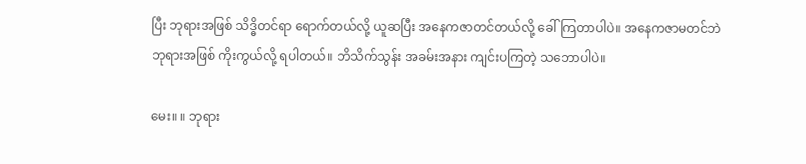ပြီး ဘုရားအဖြစ် သိဒ္ဓိတင်ရာ ရောက်တယ်လို့ ယူဆပြီး အနေကဇာတင်တယ်လို့ ခေါ်ကြတာပါပဲ။ အနေကဇာမတင်ဘဲ ဘုရားအဖြစ် ကိုးကွယ်လို့ ရပါတယ်။ ဘိသိက်သွန်း အခမ်းအနား ကျင်းပကြတဲ့ သဘောပါပဲ။

မေး။ ။ ဘုရား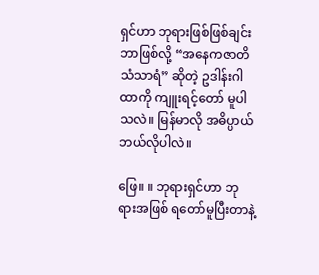ရှင်ဟာ ဘုရားဖြစ်ဖြစ်ချင်း ဘာဖြစ်လို့ “အနေကဇာတိ သံသာရံ” ဆိုတဲ့ ဥဒါန်းဂါထာကို ကျူးရင့်တော် မူပါသလဲ။ မြန်မာလို အဓိပ္ပာယ် ဘယ်လိုပါလဲ။

ဖြေ။ ။ ဘုရားရှင်ဟာ ဘုရားအဖြစ် ရတော်မူပြီးတာနဲ့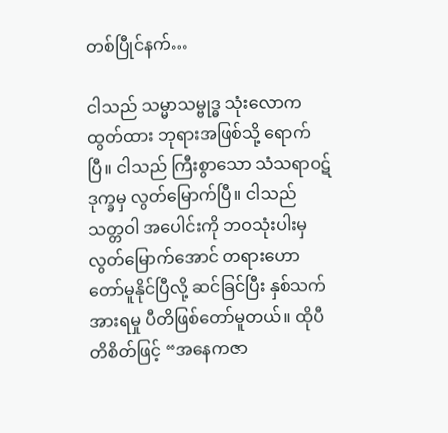တစ်ပြီုင်နက်…

ငါသည် သမ္မာသမ္ဗုဒ္ဓ သုံးလောကထွတ်ထား ဘုရားအဖြစ်သို့ ရောက်ပြီ။ ငါသည် ကြီးစွာသော သံသရာဝဋ်ဒုက္ခမှ လွတ်မြောက်ပြီ။ ငါသည် သတ္တဝါ အပေါင်းကို ဘဝသုံးပါးမှ လွတ်မြောက်အောင် တရားဟောတော်မူနိုင်ပြီလို့ ဆင်ခြင်ပြီး နှစ်သက်အားရမှု ပီတိဖြစ်တော်မူတယ်။ ထိုပီတိစိတ်ဖြင့် “အနေကဇာ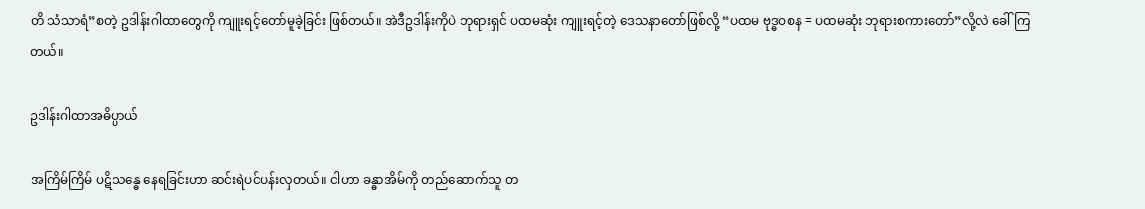တိ သံသာရံ”စတဲ့ ဥဒါန်းဂါထာတွေကို ကျူးရင့်တော်မူခဲ့ခြင်း ဖြစ်တယ်။ အဲဒီဥဒါန်းကိုပဲ ဘုရားရှင် ပထမဆုံး ကျူးရင့်တဲ့ ဒေသနာတော်ဖြစ်လို့ “ပထမ ဗုဒ္ဓဝစန = ပထမဆုံး ဘုရားစကားတော်”လို့လဲ ခေါ်ကြတယ်။

ဥဒါန်းဂါထာအဓိပ္ပာယ်

အကြိမ်ကြိမ် ပဋိသန္ဓေ နေရခြင်းဟာ ဆင်းရဲပင်ပန်းလှတယ်။ ငါဟာ ခန္ဓာအိမ်ကို တည်ဆောက်သူ တ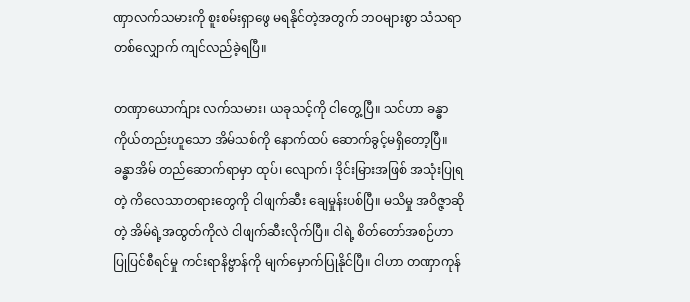ဏှာလက်သမားကို စူးစမ်းရှာဖွေ မရနိုင်တဲ့အတွက် ဘဝများစွာ သံသရာတစ်လျှောက် ကျင်လည်ခဲ့ရပြီ။

တဏှာယောက်ျား လက်သမား၊ ယခုသင့်ကို ငါတွေ့ပြီ။ သင်ဟာ ခန္ဓာကိုယ်တည်းဟူသော အိမ်သစ်ကို နောက်ထပ် ဆောက်ခွင့်မရှိတော့ပြီ။ ခန္ဓာအိမ် တည်ဆောက်ရာမှာ ထုပ်၊ လျောက်၊ ဒိုင်းမြားအဖြစ် အသုံးပြုရတဲ့ ကိလေသာတရားတွေကို ငါဖျက်ဆီး ချေမှုန်းပစ်ပြီ။ မသိမှု အဝိဇ္ဇာဆိုတဲ့ အိမ်ရဲ့အထွတ်ကိုလဲ ငါဖျက်ဆီးလိုက်ပြီ။ ငါရဲ့ စိတ်တော်အစဉ်ဟာ ပြုပြင်စီရင်မှု ကင်းရာနိဗ္ဗာန်ကို မျက်မှောက်ပြုနိုင်ပြီ။ ငါဟာ တဏှာကုန်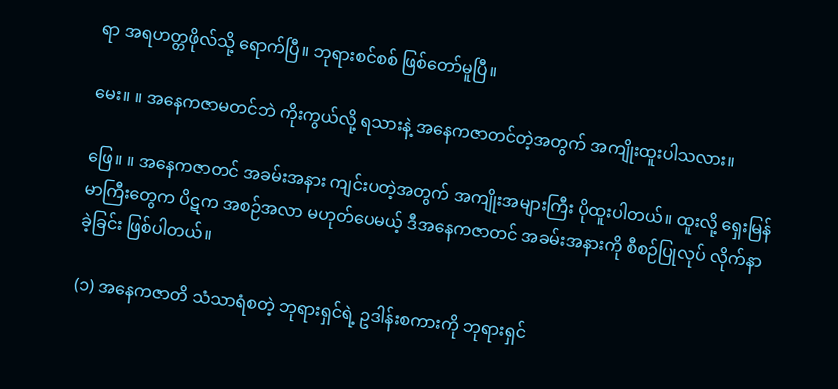ရာ အရဟတ္တဖိုလ်သို့ ရောက်ပြီ။ ဘုရားစင်စစ် ဖြစ်တော်မူပြီ။

မေး။ ။ အနေကဇာမတင်ဘဲ ကိုးကွယ်လို့ ရသားနဲ့ အနေကဇာတင်တဲ့အတွက် အကျိုးထူးပါသလား။

ဖြေ။ ။ အနေကဇာတင် အခမ်းအနား ကျင်းပတဲ့အတွက် အကျိုးအများကြီး ပိုထူးပါတယ်။ ထူးလို့ ရှေးမြန်မာကြီးတွေက ပိဋက အစဉ်အလာ မဟုတ်ပေမယ့် ဒီအနေကဇာတင် အခမ်းအနားကို စီစဉ်ပြုလုပ် လိုက်နာခဲ့ခြင်း ဖြစ်ပါတယ်။

(၁) အနေကဇာတိ သံသာရံစတဲ့ ဘုရားရှင်ရဲ့ ဥဒါန်းစကားကို ဘုရားရှင်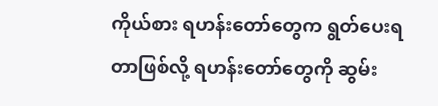ကိုယ်စား ရဟန်းတော်တွေက ရွတ်ပေးရတာဖြစ်လို့ ရဟန်းတော်တွေကို ဆွမ်း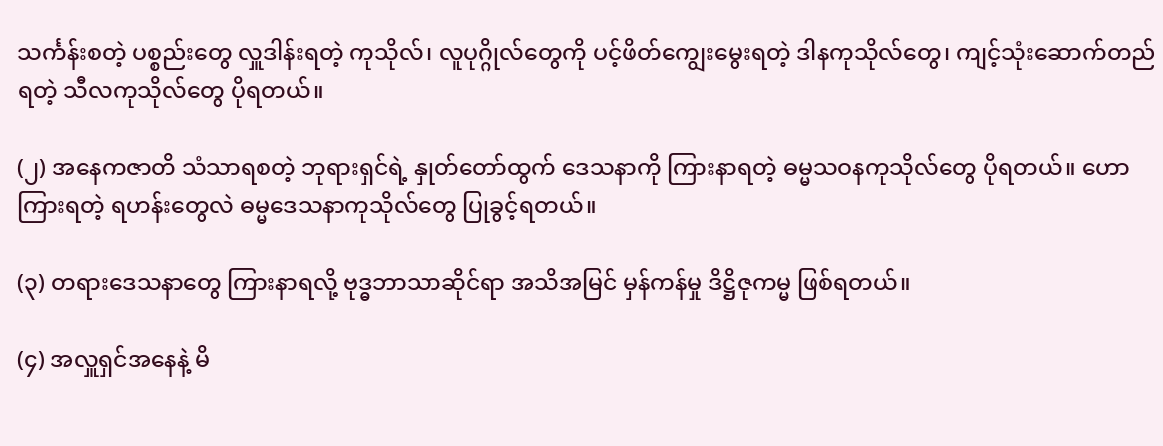သင်္ကန်းစတဲ့ ပစ္စည်းတွေ လှူဒါန်းရတဲ့ ကုသိုလ်၊ လူပုဂ္ဂိုလ်တွေကို ပင့်ဖိတ်ကျွေးမွေးရတဲ့ ဒါနကုသိုလ်တွေ၊ ကျင့်သုံးဆောက်တည်ရတဲ့ သီလကုသိုလ်တွေ ပိုရတယ်။

(၂) အနေကဇာတိ သံသာရစတဲ့ ဘုရားရှင်ရဲ့ နှုတ်တော်ထွက် ဒေသနာကို ကြားနာရတဲ့ ဓမ္မသဝနကုသိုလ်တွေ ပိုရတယ်။ ဟောကြားရတဲ့ ရဟန်းတွေလဲ ဓမ္မဒေသနာကုသိုလ်တွေ ပြုခွင့်ရတယ်။

(၃) တရားဒေသနာတွေ ကြားနာရလို့ ဗုဒ္ဓဘာသာဆိုင်ရာ အသိအမြင် မှန်ကန်မှု ဒိဋ္ဌိဇုကမ္မ ဖြစ်ရတယ်။

(၄) အလှူရှင်အနေနဲ့ မိ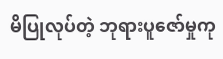မိပြုလုပ်တဲ့ ဘုရားပူဇော်မှုကု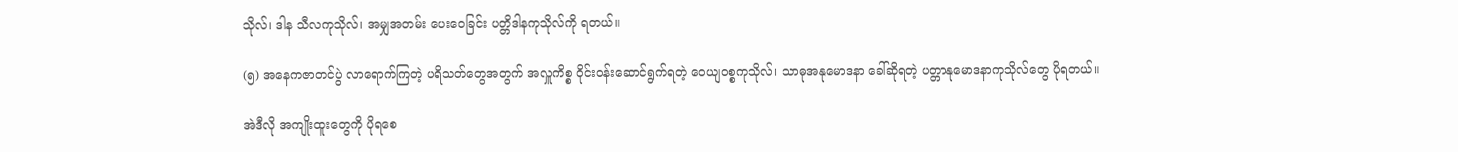သိုလ်၊ ဒါန သီလကုသိုလ်၊ အမျှအတမ်း ပေးဝေခြင်း ပတ္တိဒါနကုသိုလ်ကို ရတယ်။

(၅) အနေကဇာတင်ပွဲ လာရောက်ကြတဲ့ ပရိသတ်တွေအတွက် အလှူကိစ္စ ဝိုင်းဝန်းဆောင်ရွက်ရတဲ့ ဝေယျဝစ္စကုသိုလ်၊ သာဓုအနုမောဒနာ ခေါ်ဆိုရတဲ့ ပတ္တာနုမောဒနာကုသိုလ်တွေ ပိုရတယ်။

အဲဒီလို အကျိုးထူးတွေကို ပိုရစေ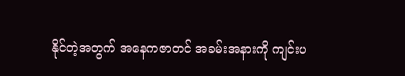နိုင်တဲ့အတွက် အနေကဇာတင် အခမ်းအနားကို ကျင်းပ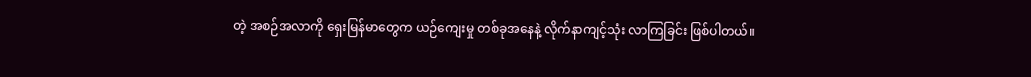တဲ့ အစဉ်အလာကို ရှေးမြန်မာတွေက ယဉ်ကျေးမှု တစ်ခုအနေနဲ့ လိုက်နာကျင့်သုံး လာကြခြင်း ဖြစ်ပါတယ်။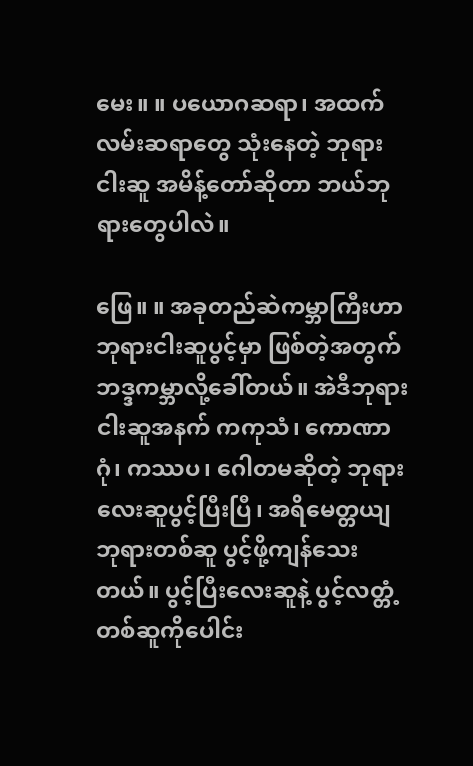မေး။ ။ ပယောဂဆရာ၊ အထက်လမ်းဆရာတွေ သုံးနေတဲ့ ဘုရားငါးဆူ အမိန့်တော်ဆိုတာ ဘယ်ဘုရားတွေပါလဲ။

ဖြေ။ ။ အခုတည်ဆဲကမ္ဘာကြီးဟာ ဘုရားငါးဆူပွင့်မှာ ဖြစ်တဲ့အတွက် ဘဒ္ဒကမ္ဘာလို့ခေါ်တယ်။ အဲဒီဘုရားငါးဆူအနက် ကကုသံ၊ ကောဏာဂုံ၊ ကဿပ၊ ဂေါတမဆိုတဲ့ ဘုရားလေးဆူပွင့်ပြီးပြီ၊ အရိမေတ္တယျ ဘုရားတစ်ဆူ ပွင့်ဖို့ကျန်သေးတယ်။ ပွင့်ပြီးလေးဆူနဲ့ ပွင့်လတ္တံ့ တစ်ဆူကိုပေါင်း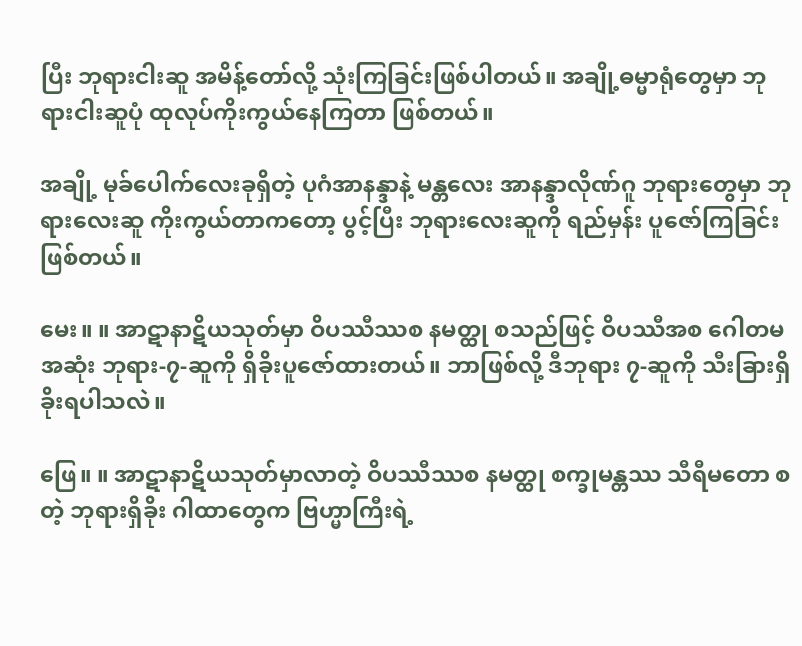ပြီး ဘုရားငါးဆူ အမိန့်တော်လို့ သုံးကြခြင်းဖြစ်ပါတယ်။ အချို့ဓမ္မာရုံတွေမှာ ဘုရားငါးဆူပုံ ထုလုပ်ကိုးကွယ်နေကြတာ ဖြစ်တယ်။

အချို့ မုခ်ပေါက်လေးခုရှိတဲ့ ပုဂံအာနန္ဒာနဲ့ မန္တလေး အာနန္ဒာလိုဏ်ဂူ ဘုရားတွေမှာ ဘုရားလေးဆူ ကိုးကွယ်တာကတော့ ပွင့်ပြီး ဘုရားလေးဆူကို ရည်မှန်း ပူဇော်ကြခြင်း ဖြစ်တယ်။

မေး။ ။ အာဋာနာဋိယသုတ်မှာ ဝိပဿီဿစ နမတ္ထု စသည်ဖြင့် ဝိပဿီအစ ဂေါတမအဆုံး ဘုရား-၇-ဆူကို ရှိခိုးပူဇော်ထားတယ်။ ဘာဖြစ်လို့ ဒီဘုရား ၇-ဆူကို သီးခြားရှိခိုးရပါသလဲ။

ဖြေ။ ။ အာဋာနာဋိယသုတ်မှာလာတဲ့ ဝိပဿီဿစ နမတ္ထု စက္ခုမန္တဿ သီရီမတော စတဲ့ ဘုရားရှိခိုး ဂါထာတွေက ဗြဟ္မာကြီးရဲ့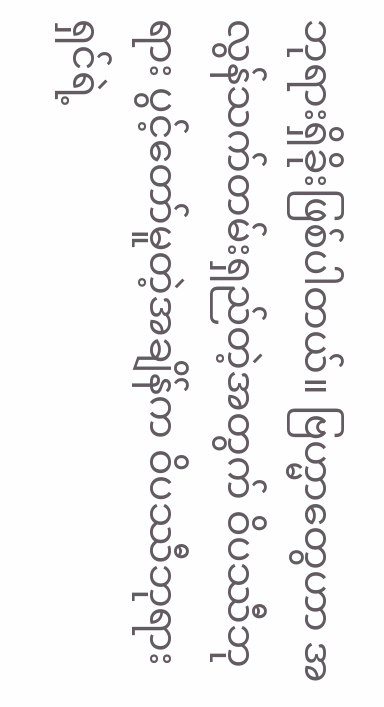ဘုရားရှိခိုးဖြစ်ပါတယ်။ ဗြဟ္မာတွေဟာ အလွန်သက်တမ်းရှည်တဲ့အတွက် ဝိပဿီဘုရား ပွင့်တော်မူတဲ့အချိန်က ဝိပဿီဘုရားရှင်ရဲ့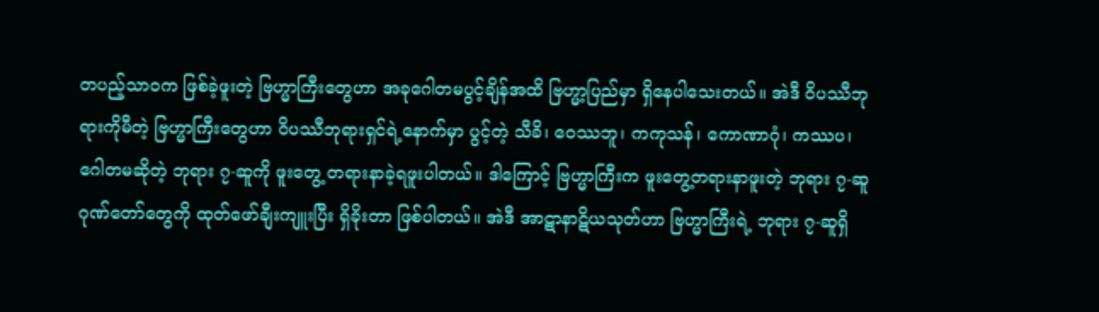တပည့်သာဝက ဖြစ်ခဲ့ဖူးတဲ့ ဗြဟ္မာကြီးတွေဟာ အခုဂေါတမပွင့်ချိန်အထိ ဗြဟ္မာ့ပြည်မှာ ရှိနေပါသေးတယ်။ အဲဒီ ဝိပဿီဘုရားကိုမီတဲ့ ဗြဟ္မာကြီးတွေဟာ ဝိပဿီဘုရားရှင်ရဲ့နောက်မှာ ပွင့်တဲ့ သီခိ၊ ဝေဿဘူ၊ ကကုသန်၊ ကောဏာဂုံ၊ ကဿပ၊ ဂေါတမဆိုတဲ့ ဘုရား ၇-ဆူကို ဖူးတွေ့ တရားနာခဲ့ရဖူးပါတယ်။ ဒါကြောင့် ဗြဟ္မာကြီးက ဖူးတွေ့တရားနာဖူးတဲ့ ဘုရား ၇-ဆူ ဂုဏ်တော်တွေကို ထုတ်ဖော်ချီးကျူးပြီး ရှိခိုးတာ ဖြစ်ပါတယ်။ အဲဒီ အာဋာနာဋိယသုတ်ဟာ ဗြဟ္မာကြီးရဲ့ ဘုရား ၇-ဆူရှိ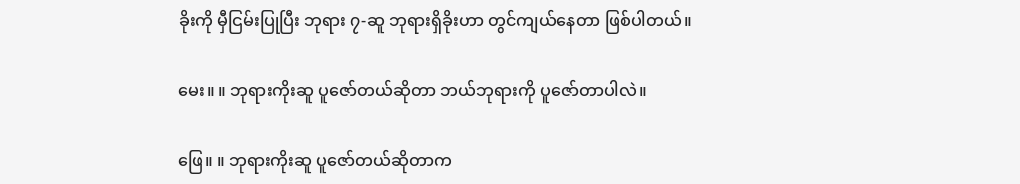ခိုးကို မှီငြမ်းပြုပြီး ဘုရား ၇-ဆူ ဘုရားရှိခိုးဟာ တွင်ကျယ်နေတာ ဖြစ်ပါတယ်။

မေး။ ။ ဘုရားကိုးဆူ ပူဇော်တယ်ဆိုတာ ဘယ်ဘုရားကို ပူဇော်တာပါလဲ။

ဖြေ။ ။ ဘုရားကိုးဆူ ပူဇော်တယ်ဆိုတာက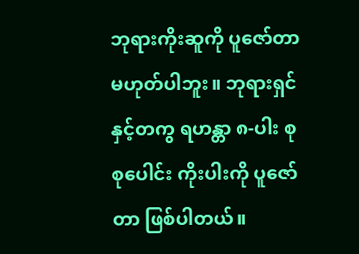ဘုရားကိုးဆူကို ပူဇော်တာ မဟုတ်ပါဘူး။ ဘုရားရှင်နှင့်တကွ ရဟန္တာ ၈-ပါး စုစုပေါင်း ကိုးပါးကို ပူဇော်တာ ဖြစ်ပါတယ်။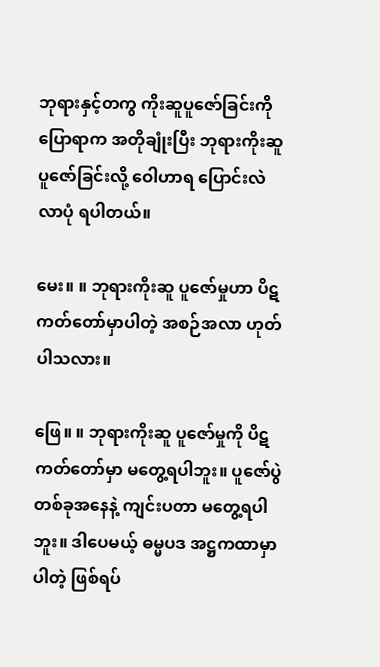ဘုရားနှင့်တကွ ကိုးဆူပူဇော်ခြင်းကို ပြောရာက အတိုချုံးပြီး ဘုရားကိုးဆူ ပူဇော်ခြင်းလို့ ဝေါဟာရ ပြောင်းလဲလာပုံ ရပါတယ်။

မေး။ ။ ဘုရားကိုးဆူ ပူဇော်မှုဟာ ပိဋကတ်တော်မှာပါတဲ့ အစဉ်အလာ ဟုတ်ပါသလား။

ဖြေ။ ။ ဘုရားကိုးဆူ ပူဇော်မှုကို ပိဋကတ်တော်မှာ မတွေ့ရပါဘူး။ ပူဇော်ပွဲတစ်ခုအနေနဲ့ ကျင်းပတာ မတွေ့ရပါဘူး။ ဒါပေမယ့် ဓမ္မပဒ အဋ္ဌကထာမှာပါတဲ့ ဖြစ်ရပ်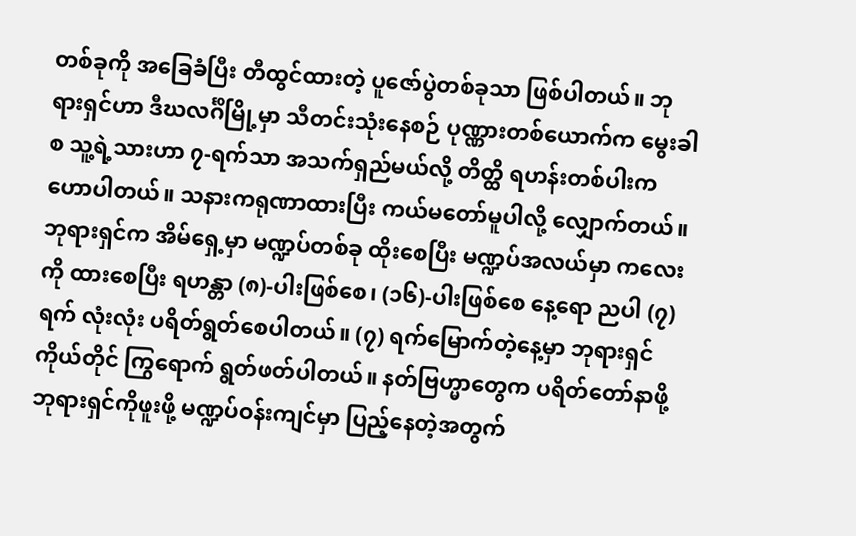တစ်ခုကို အခြေခံပြီး တီထွင်ထားတဲ့ ပူဇော်ပွဲတစ်ခုသာ ဖြစ်ပါတယ်။ ဘုရားရှင်ဟာ ဒီဃလင်္ဂိမြို့မှာ သီတင်းသုံးနေစဉ် ပုဏ္ဏားတစ်ယောက်က မွေးခါစ သူ့ရဲ့သားဟာ ၇-ရက်သာ အသက်ရှည်မယ်လို့ တိတ္ထိ ရဟန်းတစ်ပါးက ဟောပါတယ်။ သနားကရုဏာထားပြီး ကယ်မတော်မူပါလို့ လျှောက်တယ်။ ဘုရားရှင်က အိမ်ရှေ့မှာ မဏ္ဍပ်တစ်ခု ထိုးစေပြီး မဏ္ဍပ်အလယ်မှာ ကလေးကို ထားစေပြီး ရဟန္တာ (၈)-ပါးဖြစ်စေ၊ (၁၆)-ပါးဖြစ်စေ နေ့ရော ညပါ (၇) ရက် လုံးလုံး ပရိတ်ရွတ်စေပါတယ်။ (၇) ရက်မြောက်တဲ့နေ့မှာ ဘုရားရှင်ကိုယ်တိုင် ကြွရောက် ရွတ်ဖတ်ပါတယ်။ နတ်ဗြဟ္မာတွေက ပရိတ်တော်နာဖို့ ဘုရားရှင်ကိုဖူးဖို့ မဏ္ဍပ်ဝန်းကျင်မှာ ပြည့်နေတဲ့အတွက်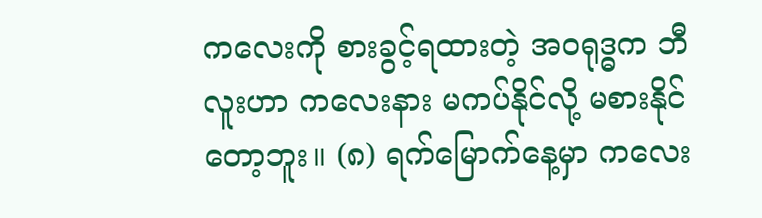ကလေးကို စားခွင့်ရထားတဲ့ အဝရုဒ္ဓက ဘီလူးဟာ ကလေးနား မကပ်နိုင်လို့ မစားနိုင်တော့ဘူး။ (၈) ရက်မြောက်နေ့မှာ ကလေး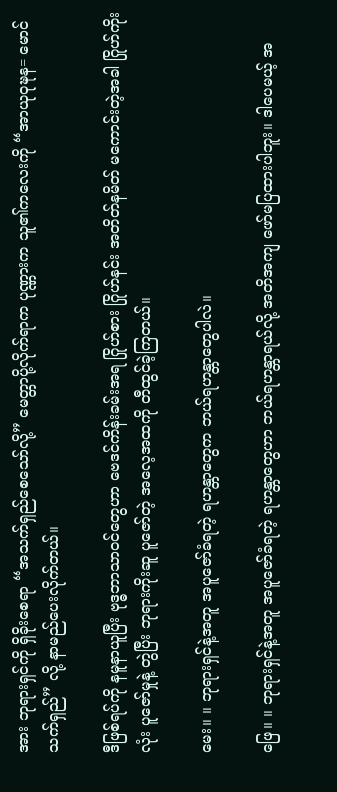အား ဘုရားရှင်ကို ရှိခိုးစေရာ “အသက်ရှည်စေသော်လို့” မေတ္တာပို့လိုက်ရာက ပုဏ္ဏားက သူ၏ကလေးကို “အာယုဝုဍ္ဎန= မောင်သက်ရှည်” လို့ နာမည်ပေးလိုက်တယ်။

ဒီဖြစ်ရပ်ကို နမူနာယူပြီး ဗုဒ္ဓဘာသာဝင်တွေဟာ ဗေဒင်ကိန်းခမ်းအရ ဂြိုဟ်စား ဂြိုဟ်နင်း အတိတ်နမိတ် မကောင်းတဲ့အခါ ဂြိုဟ်ကိုးလုံး ပူဇော်မှုနဲ့ တွဲပြီး ဘုရားကိုးဆူ ပူဇော်တဲ့ အလေ့အထကို တီထွင်ခဲ့ကြတယ်။

မေး။ ။ ဘုရားရှင်နဲ့အတူ အပူဇော်ခံရတဲ့ ရဟန္တာတွေက ဘယ်ရဟန္တာတွေပါလဲ။

ဖြေ။ ။ ဘုရားရှင်နဲ့အတူ အပူဇော်ခံရတဲ့ ရဟန္တာတွေဟာ ဘယ်ရဟန္တာရယ်လို့ အတိအကျ ဖော်မပြထားပါဘူး။ ဒါပေမယ့် အ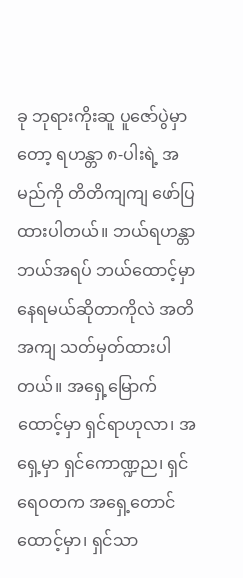ခု ဘုရားကိုးဆူ ပူဇော်ပွဲမှာတော့ ရဟန္တာ ၈-ပါးရဲ့ အမည်ကို တိတိကျကျ ဖော်ပြထားပါတယ်။ ဘယ်ရဟန္တာ ဘယ်အရပ် ဘယ်ထောင့်မှာ နေရမယ်ဆိုတာကိုလဲ အတိအကျ သတ်မှတ်ထားပါတယ်။ အရှေ့မြောက်ထောင့်မှာ ရှင်ရာဟုလာ၊ အရှေ့မှာ ရှင်ကောဏ္ဍည၊ ရှင်ရေဝတက အရှေ့တောင်ထောင့်မှာ၊ ရှင်သာ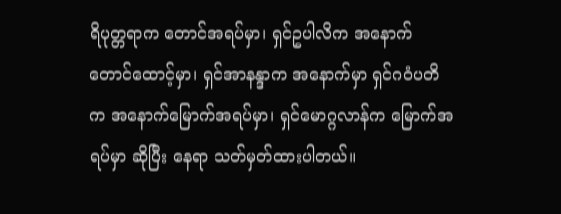ရိပုတ္တရာက တောင်အရပ်မှာ၊ ရှင်ဥပါလိက အနောက်တောင်ထောင့်မှာ၊ ရှင်အာနန္ဒာက အနောက်မှာ ရှင်ဂဝံပတိက အနောက်မြောက်အရပ်မှာ၊ ရှင်မောဂ္ဂလာန်က မြောက်အရပ်မှာ ဆိုပြီး နေရာ သတ်မှတ်ထားပါတယ်။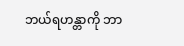ဘယ်ရဟန္တာကို ဘာ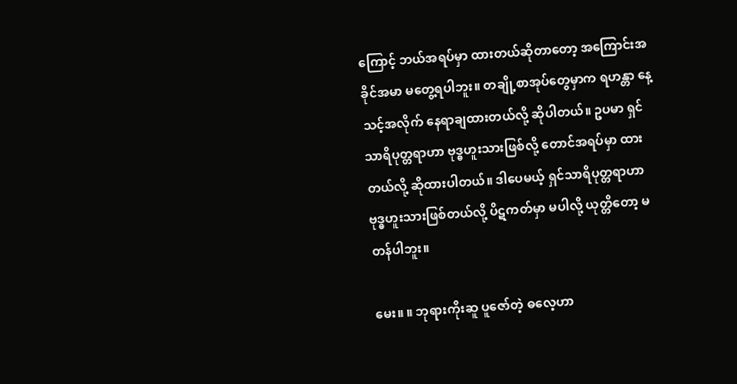ကြောင့် ဘယ်အရပ်မှာ ထားတယ်ဆိုတာတော့ အကြောင်းအခိုင်အမာ မတွေ့ရပါဘူး။ တချို့စာအုပ်တွေမှာက ရဟန္တာ နေ့သင့်အလိုက် နေရာချထားတယ်လို့ ဆိုပါတယ်။ ဥပမာ ရှင်သာရိပုတ္တရာဟာ ဗုဒ္ဓဟူးသားဖြစ်လို့ တောင်အရပ်မှာ ထားတယ်လို့ ဆိုထားပါတယ်။ ဒါပေမယ့် ရှင်သာရိပုတ္တရာဟာ ဗုဒ္ဓဟူးသားဖြစ်တယ်လို့ ပိဋကတ်မှာ မပါလို့ ယုတ္တိတော့ မတန်ပါဘူး။

မေး။ ။ ဘုရားကိုးဆူ ပူဇော်တဲ့ ဓလေ့ဟာ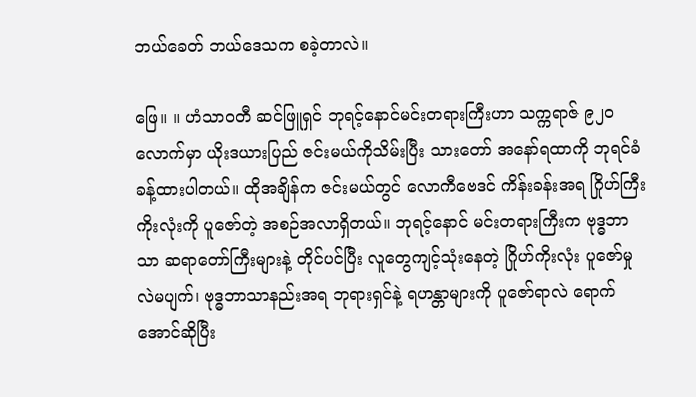ဘယ်ခေတ် ဘယ်ဒေသက စခဲ့တာလဲ။

ဖြေ။ ။ ဟံသာဝတီ ဆင်ဖြူရှင် ဘုရင့်နောင်မင်းတရားကြီးဟာ သက္ကရာဇ် ၉၂၀ လောက်မှာ ယိုးဒယားပြည် ဇင်းမယ်ကိုသိမ်းပြီး သားတော် အနော်ရထာကို ဘုရင်ခံခန့်ထားပါတယ်။ ထိုအချိန်က ဇင်းမယ်တွင် လောကီဗေဒင် ကိန်းခန်းအရ ဂြိုဟ်ကြီးကိုးလုံးကို ပူဇော်တဲ့ အစဉ်အလာရှိတယ်။ ဘုရင့်နောင် မင်းတရားကြီးက ဗုဒ္ဓဘာသာ ဆရာတော်ကြီးများနဲ့ တိုင်ပင်ပြီး လူတွေကျင့်သုံးနေတဲ့ ဂြိုဟ်ကိုးလုံး ပူဇော်မှုလဲမပျက်၊ ဗုဒ္ဓဘာသာနည်းအရ ဘုရားရှင်နဲ့ ရဟန္တာများကို ပူဇော်ရာလဲ ရောက်အောင်ဆိုပြီး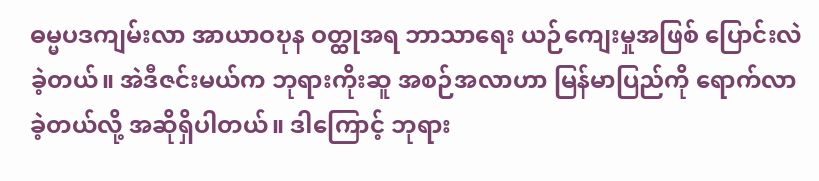ဓမ္မပဒကျမ်းလာ အာယာဝဎုန ဝတ္ထုအရ ဘာသာရေး ယဉ်ကျေးမှုအဖြစ် ပြောင်းလဲခဲ့တယ်။ အဲဒီဇင်းမယ်က ဘုရားကိုးဆူ အစဉ်အလာဟာ မြန်မာပြည်ကို ရောက်လာခဲ့တယ်လို့ အဆိုရှိပါတယ်။ ဒါကြောင့် ဘုရား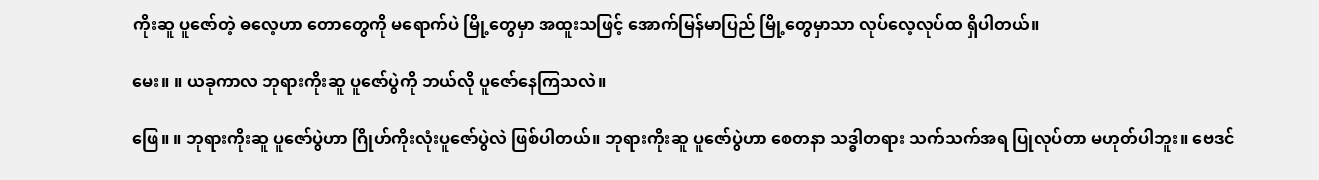ကိုးဆူ ပူဇော်တဲ့ ဓလေ့ဟာ တောတွေကို မရောက်ပဲ မြို့တွေမှာ အထူးသဖြင့် အောက်မြန်မာပြည် မြို့တွေမှာသာ လုပ်လေ့လုပ်ထ ရှိပါတယ်။

မေး။ ။ ယခုကာလ ဘုရားကိုးဆူ ပူဇော်ပွဲကို ဘယ်လို ပူဇော်နေကြသလဲ။

ဖြေ။ ။ ဘုရားကိုးဆူ ပူဇော်ပွဲဟာ ဂြိုဟ်ကိုးလုံးပူဇော်ပွဲလဲ ဖြစ်ပါတယ်။ ဘုရားကိုးဆူ ပူဇော်ပွဲဟာ စေတနာ သဒ္ဓါတရား သက်သက်အရ ပြုလုပ်တာ မဟုတ်ပါဘူး။ ဗေဒင်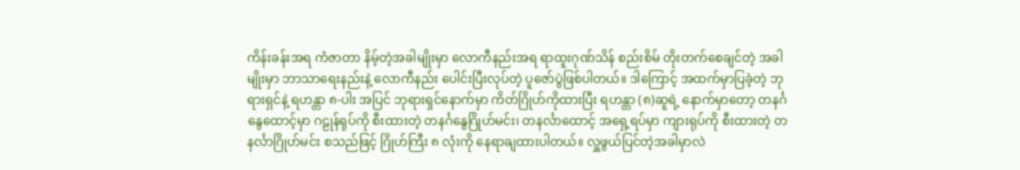ကိန်းခန်းအရ ကံဇာတာ နိမ့်တဲ့အခါမျိုးမှာ လောကီနည်းအရ ရာထူးဂုဏ်သိန် စည်းစိမ် တိုးတက်စေချင်တဲ့ အခါမျိုးမှာ ဘာသာရေးနည်းနဲ့ လောကီနည်း ပေါင်းပြီးလုပ်တဲ့ ပူဇော်ပွဲဖြစ်ပါတယ်။ ဒါကြောင့် အထက်မှာပြခဲ့တဲ့ ဘုရားရှင်နဲ့ ရဟန္တာ ၈-ပါး အပြင် ဘုရားရှင်နောက်မှာ ကိတ်ဂြိုဟ်ကိုထားပြီး ရဟန္တာ (၈)ဆူရဲ့ နောက်မှာတော့ တနင်္ဂနွေထောင့်မှာ ဂဠုန်ရုပ်ကို စီးထားတဲ့ တနင်္ဂနွေဂြိုဟ်မင်း၊ တနင်္လာထောင့် အရှေ့ရပ်မှာ ကျားရုပ်ကို စီးထားတဲ့ တနင်္လာဂြိုဟ်မင်း စသည်ဖြင့် ဂြိုဟ်ကြီး ၈ လုံးကို နေရာချထားပါတယ်။ လှူဖွယ်ပြင်တဲ့အခါမှာလဲ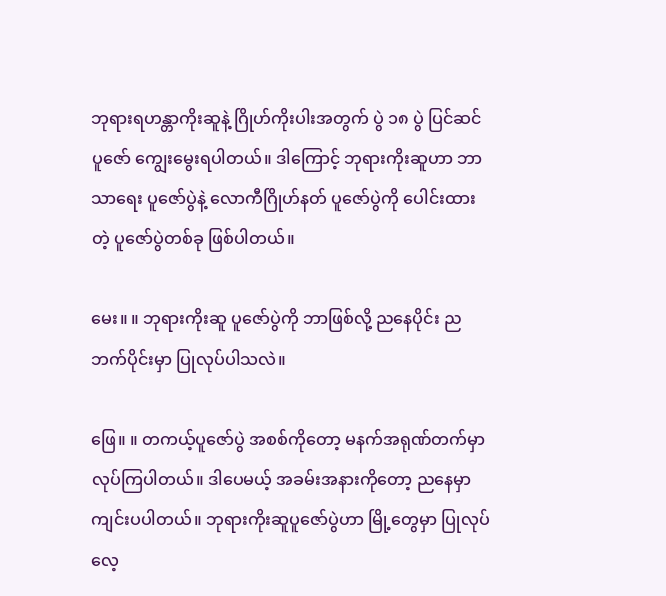ဘုရားရဟန္တာကိုးဆူနဲ့ ဂြိုဟ်ကိုးပါးအတွက် ပွဲ ၁၈ ပွဲ ပြင်ဆင် ပူဇော် ကျွေးမွေးရပါတယ်။ ဒါကြောင့် ဘုရားကိုးဆူဟာ ဘာသာရေး ပူဇော်ပွဲနဲ့ လောကီဂြိုဟ်နတ် ပူဇော်ပွဲကို ပေါင်းထားတဲ့ ပူဇော်ပွဲတစ်ခု ဖြစ်ပါတယ်။

မေး။ ။ ဘုရားကိုးဆူ ပူဇော်ပွဲကို ဘာဖြစ်လို့ ညနေပိုင်း ညဘက်ပိုင်းမှာ ပြုလုပ်ပါသလဲ။

ဖြေ။ ။ တကယ့်ပူဇော်ပွဲ အစစ်ကိုတော့ မနက်အရုဏ်တက်မှာ လုပ်ကြပါတယ်။ ဒါပေမယ့် အခမ်းအနားကိုတော့ ညနေမှာ ကျင်းပပါတယ်။ ဘုရားကိုးဆူပူဇော်ပွဲဟာ မြို့တွေမှာ ပြုလုပ်လေ့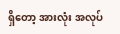ရှိတော့ အားလုံး အလုပ်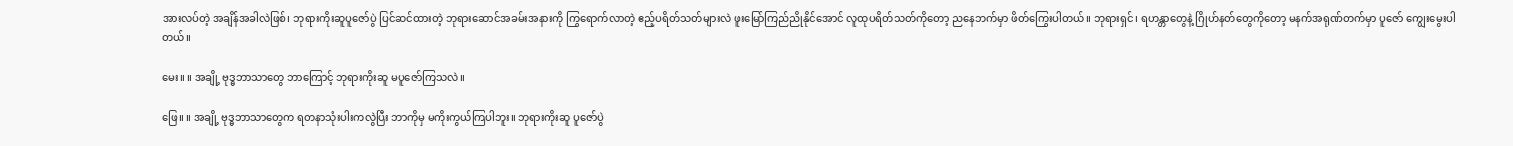အားလပ်တဲ့ အချိန်အခါလဲဖြစ်၊ ဘုရားကိုးဆူပူဇော်ပွဲ ပြင်ဆင်ထားတဲ့ ဘုရားဆောင်အခမ်းအနားကို ကြွရောက်လာတဲ့ ဧည့်ပရိတ်သတ်များလဲ ဖူးမြော်ကြည်ညိုနိုင်အောင် လူထုပရိတ်သတ်ကိုတော့ ညနေဘက်မှာ ဖိတ်ကြွေးပါတယ်။ ဘုရားရှင်၊ ရဟန္တာတွေနဲ့ ဂြိုဟ်နတ်တွေကိုတော့ မနက်အရုဏ်တက်မှာ ပူဇော် ကျွေးမွေးပါတယ်။

မေး။ ။ အချို့ ဗုဒ္ဓဘာသာတွေ ဘာကြောင့် ဘုရားကိုးဆူ မပူဇော်ကြသလဲ။

ဖြေ။ ။ အချို့ ဗုဒ္ဓဘာသာတွေက ရတနာသုံးပါးကလွဲပြီး ဘာကိုမှ မကိုးကွယ်ကြပါဘူး။ ဘုရားကိုးဆူ ပူဇော်ပွဲ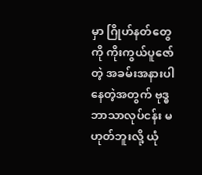မှာ ဂြိုဟ်နတ်တွေကို ကိုးကွယ်ပူဇော်တဲ့ အခမ်းအနားပါနေတဲ့အတွက် ဗုဒ္ဓဘာသာလုပ်ငန်း မဟုတ်ဘူးလို့ ယုံ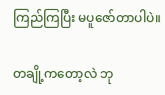ကြည်ကြပြီး မပူဇော်တာပါပဲ။

တချို့ကတော့လဲ ဘု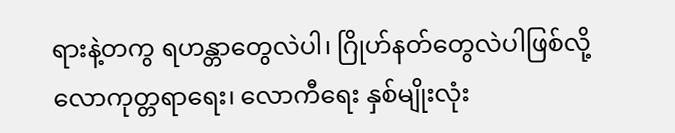ရားနဲ့တကွ ရဟန္တာတွေလဲပါ၊ ဂြိုဟ်နတ်တွေလဲပါဖြစ်လို့ လောကုတ္တရာရေး၊ လောကီရေး နှစ်မျိုးလုံး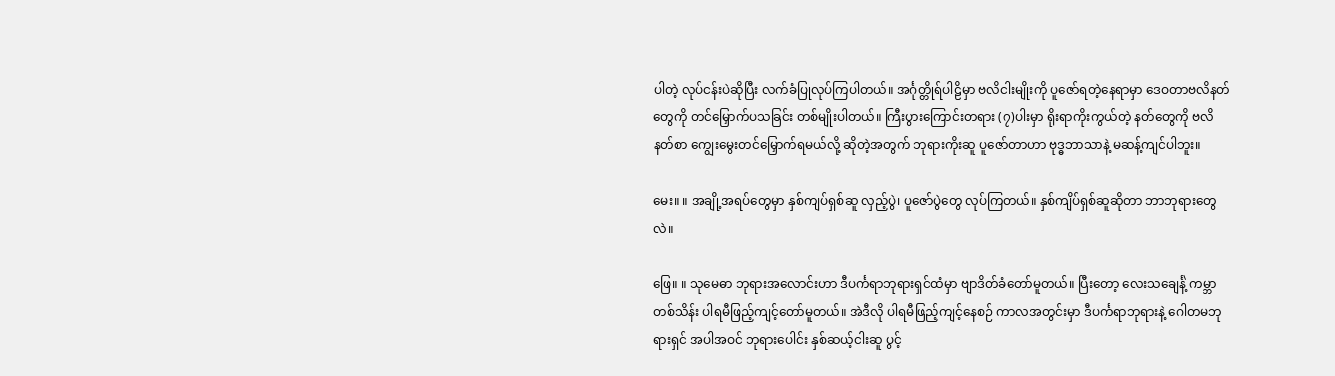ပါတဲ့ လုပ်ငန်းပဲဆိုပြီး လက်ခံပြုလုပ်ကြပါတယ်။ အင်္ဂုတ္တိုရ်ပါဠိမှာ ဗလိငါးမျိုးကို ပူဇော်ရတဲ့နေရာမှာ ဒေဝတာဗလိနတ်တွေကို တင်မြှောက်ပသခြင်း တစ်မျိုးပါတယ်။ ကြီးပွားကြောင်းတရား (၇)ပါးမှာ ရိုးရာကိုးကွယ်တဲ့ နတ်တွေကို ဗလိနတ်စာ ကျွေးမွေးတင်မြှောက်ရမယ်လို့ ဆိုတဲ့အတွက် ဘုရားကိုးဆူ ပူဇော်တာဟာ ဗုဒ္ဓဘာသာနဲ့ မဆန့်ကျင်ပါဘူး။

မေး။ ။ အချို့အရပ်တွေမှာ နှစ်ကျပ်ရှစ်ဆူ လှည့်ပွဲ၊ ပူဇော်ပွဲတွေ လုပ်ကြတယ်။ နှစ်ကျိပ်ရှစ်ဆူဆိုတာ ဘာဘုရားတွေလဲ။

ဖြေ။ ။ သုမေဓာ ဘုရားအလောင်းဟာ ဒီပင်္ကရာဘုရားရှင်ထံမှာ ဗျာဒိတ်ခံတော်မူတယ်။ ပြီးတော့ လေးသချေင်္နဲ့ ကမ္ဘာတစ်သိန်း ပါရမီဖြည့်ကျင့်တော်မူတယ်။ အဲဒီလို ပါရမီဖြည့်ကျင့်နေစဉ် ကာလအတွင်းမှာ ဒီပင်္ကရာဘုရားနဲ့ ဂေါတမဘုရားရှင် အပါအဝင် ဘုရားပေါင်း နှစ်ဆယ့်ငါးဆူ ပွင့်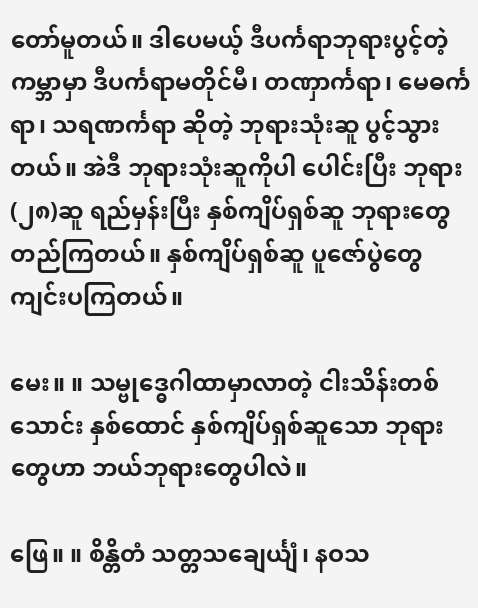တော်မူတယ်။ ဒါပေမယ့် ဒီပင်္ကရာဘုရားပွင့်တဲ့ ကမ္ဘာမှာ ဒီပင်္ကရာမတိုင်မီ၊ တဏှာင်္ကရာ၊ မေဓင်္ကရာ၊ သရဏင်္ကရာ ဆိုတဲ့ ဘုရားသုံးဆူ ပွင့်သွားတယ်။ အဲဒီ ဘုရားသုံးဆူကိုပါ ပေါင်းပြီး ဘုရား (၂၈)ဆူ ရည်မှန်းပြီး နှစ်ကျိပ်ရှစ်ဆူ ဘုရားတွေ တည်ကြတယ်။ နှစ်ကျိပ်ရှစ်ဆူ ပူဇော်ပွဲတွေ ကျင်းပကြတယ်။

မေး။ ။ သမ္ဗုဒ္ဓေဂါထာမှာလာတဲ့ ငါးသိန်းတစ်သောင်း နှစ်ထောင် နှစ်ကျိပ်ရှစ်ဆူသော ဘုရားတွေဟာ ဘယ်ဘုရားတွေပါလဲ။

ဖြေ။ ။ စိန္တိတံ သတ္တသချေင်္ယျံ၊ နဝသ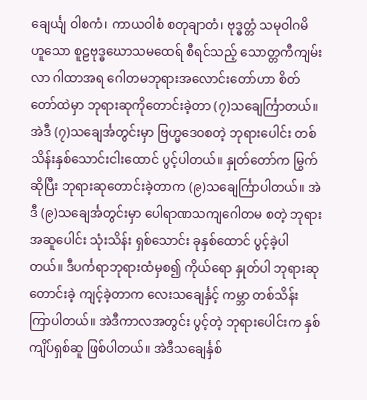ချေင်္ယျ ဝါစကံ၊ ကာယဝါစံ စတုချာတံ၊ ဗုဒ္ဓတ္တံ သမုဝါဂမိ ဟူသော စူဠဗုဒ္ဓဃောသမထေရ် စီရင်သည့် သောတ္တကီကျမ်းလာ ဂါထာအရ ဂေါတမဘုရားအလောင်းတော်ဟာ စိတ်တော်ထဲမှာ ဘုရားဆုကိုတောင်းခဲ့တာ (၇)သချေင်္ကြာတယ်။ အဲဒီ (၇)သချေင်္အတွင်းမှာ ဗြဟ္မဒေဝစတဲ့ ဘုရားပေါင်း တစ်သိန်းနှစ်သောင်းငါးထောင် ပွင့်ပါတယ်။ နှုတ်တော်က မြွက်ဆိုပြီး ဘုရားဆုတောင်းခဲ့တာက (၉)သချေင်္ကြာပါတယ်။ အဲဒီ (၉)သချေင်္အတွင်းမှာ ပေါရာဏသကျဂေါတမ စတဲ့ ဘုရားအဆူပေါင်း သုံးသိန်း ရှစ်သောင်း ခုနှစ်ထောင် ပွင့်ခဲ့ပါတယ်။ ဒီပင်္ကရာဘုရားထံမှစ၍ ကိုယ်ရော နှုတ်ပါ ဘုရားဆုတောင်းခဲ့ ကျင့်ခဲ့တာက လေးသချေင်္နှင့် ကမ္ဘာ တစ်သိန်း ကြာပါတယ်။ အဲဒီကာလအတွင်း ပွင့်တဲ့ ဘုရားပေါင်းက နှစ်ကျိပ်ရှစ်ဆူ ဖြစ်ပါတယ်။ အဲဒီသချေင်္နှစ်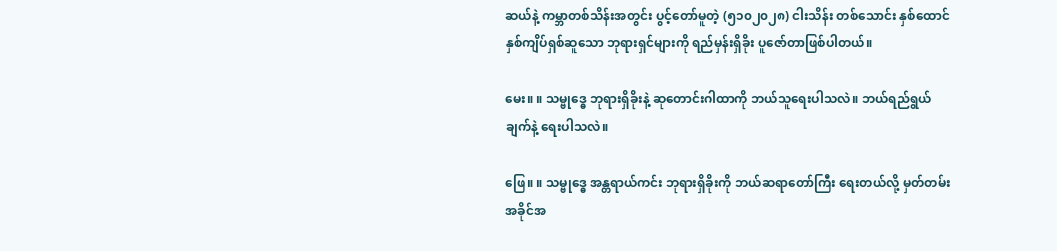ဆယ်နဲ့ ကမ္ဘာတစ်သိန်းအတွင်း ပွင့်တော်မူတဲ့ (၅၁၀၂၀၂၈) ငါးသိန်း တစ်သောင်း နှစ်ထောင် နှစ်ကျိပ်ရှစ်ဆူသော ဘုရားရှင်များကို ရည်မှန်းရှိခိုး ပူဇော်တာဖြစ်ပါတယ်။

မေး။ ။ သမ္ဗုဒ္ဓေ ဘုရားရှိခိုးနဲ့ ဆုတောင်းဂါထာကို ဘယ်သူရေးပါသလဲ။ ဘယ်ရည်ရွယ်ချက်နဲ့ ရေးပါသလဲ။

ဖြေ။ ။ သမ္ဗုဒ္ဓေ အန္တရာယ်ကင်း ဘုရားရှိခိုးကို ဘယ်ဆရာတော်ကြီး ရေးတယ်လို့ မှတ်တမ်းအခိုင်အ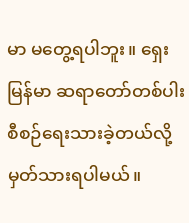မာ မတွေ့ရပါဘူး။ ရှေးမြန်မာ ဆရာတော်တစ်ပါး စီစဉ်ရေးသားခဲ့တယ်လို့ မှတ်သားရပါမယ်။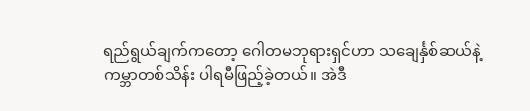ရည်ရွယ်ချက်ကတော့ ဂေါတမဘုရားရှင်ဟာ သချေင်္နှစ်ဆယ်နဲ့ ကမ္ဘာတစ်သိန်း ပါရမီဖြည့်ခဲ့တယ်။ အဲဒီ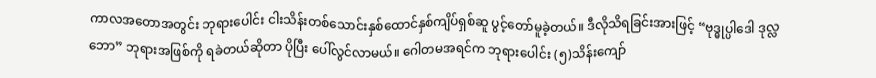ကာလအတောအတွင်း ဘုရားပေါင်း ငါးသိန်းတစ်သောင်းနှစ်ထောင်နှစ်ကျိပ်ရှစ်ဆူ ပွင့်တော်မူခဲ့တယ်။ ဒီလိုသိရခြင်းအားဖြင့် “ဗုဒ္ဓုပ္ပါဒေါ ဒုလ္လဘော” ဘုရားအဖြစ်ကို ရခဲတယ်ဆိုတာ ပိုပြီး ပေါ်လွင်လာမယ်။ ဂေါတမအရင်က ဘုရားပေါင်း (၅)သိန်းကျော်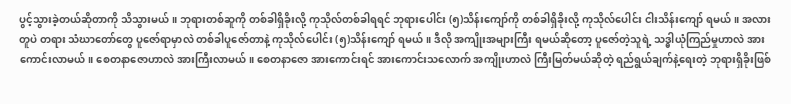ပွင့်သွားခဲ့တယ်ဆိုတာကို သိသွားမယ်။ ဘုရားတစ်ဆူကို တစ်ခါရှိခိုးလို့ ကုသိုလ်တစ်ခါရရင် ဘုရားပေါင်း (၅)သိန်းကျော်ကို တစ်ခါရှိခိုးလို့ ကုသိုလ်ပေါင်း ငါးသိန်းကျော် ရမယ်။ အလားတူပဲ တရား သံဃာတော်တွေ ပူဇော်ရာမှာလဲ တစ်ခါပူဇော်တာနဲ့ ကုသိုလ်ပေါင်း (၅)သိန်းကျော် ရမယ်။ ဒီလို အကျိုးအများကြီး ရမယ်ဆိုတော့ ပူဇော်တဲ့သူရဲ့ သဒ္ဓါယုံကြည်မှုဟာလဲ အားကောင်းလာမယ်။ စေတနာဇောဟာလဲ အားကြီးလာမယ်။ စေတနာဇော အားကောင်းရင် အားကောင်းသလောက် အကျိုးဟာလဲ ကြီးမြတ်မယ်ဆိုတဲ့ ရည်ရွယ်ချက်နဲ့ရေးတဲ့ ဘုရားရှိခိုးဖြစ်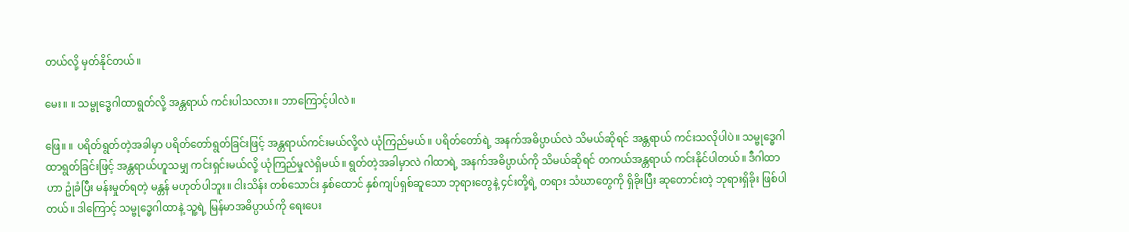တယ်လို့ မှတ်နိုင်တယ်။

မေး။ ။ သမ္ဗုဒ္ဓေဂါထာရွတ်လို့ အန္တရာယ် ကင်းပါသလား။ ဘာကြောင့်ပါလဲ။

ဖြေ။ ။ ပရိတ်ရွတ်တဲ့အခါမှာ ပရိတ်တော်ရွတ်ခြင်းဖြင့် အန္တရာယ်ကင်းမယ်လို့လဲ ယုံကြည်မယ်။ ပရိတ်တော်ရဲ့ အနက်အဓိပ္ပာယ်လဲ သိမယ်ဆိုရင် အန္တရာယ် ကင်းသလိုပါပဲ။ သမ္ဗုဒ္ဓေဂါထာရွတ်ခြင်းဖြင့် အန္တရာယ်ဟူသမျှ ကင်းရှင်းမယ်လို့ ယုံကြည်မှုလဲရှိမယ်။ ရွတ်တဲ့အခါမှာလဲ ဂါထာရဲ့ အနက်အဓိပ္ပာယ်ကို သိမယ်ဆိုရင် တကယ်အန္တရာယ် ကင်းနိုင်ပါတယ်။ ဒီဂါထာဟာ ဥုံခံပြီး မန်းမှုတ်ရတဲ့ မန္တန် မဟုတ်ပါဘူး။ ငါးသိန်း တစ်သောင်း နှစ်ထောင် နှစ်ကျပ်ရှစ်ဆူသော ဘုရားတွေနဲ့ ၄င်းတို့ရဲ့ တရား သံဃာတွေကို ရှိခိုးပြီး ဆုတောင်းတဲ့ ဘုရားရှိခိုး ဖြစ်ပါတယ်။ ဒါကြောင့် သမ္ဗုဒ္ဓေဂါထာနဲ့ သူ့ရဲ့ မြန်မာအဓိပ္ပာယ်ကို ရေးပေး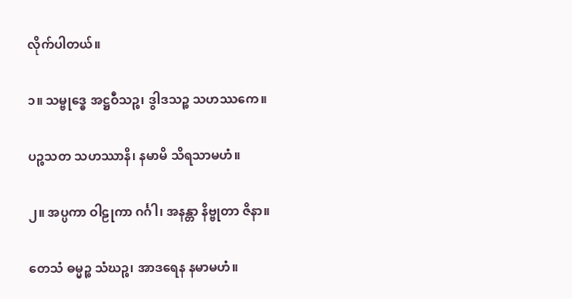လိုက်ပါတယ်။

၁။ သမ္ဗုဒ္ဓေ အဋ္ဌဝီသဉ္စ၊ ဒွါဒသဉ္စ သဟဿကေ။

ပဉ္စသတ သဟဿာနိ၊ နမာမိ သိရသာမဟံ။

၂။ အပ္ပကာ ဝါဠုကာ ဂင်္ဂါ၊ အနန္တာ နိဗ္ဗုတာ ဇိနာ။

တေသံ ဓမ္မဉ္စ သံဃဉ္စ၊ အာဒရေန နမာမဟံ။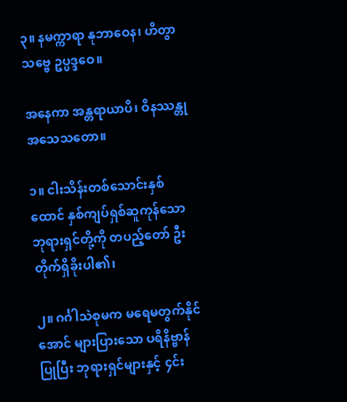၃။ နမက္ကာရာ နုဘာဝေန၊ ဟိတွာ သဗ္ဗေ ဥပ္ပဒ္ဒဝေ။

အနေကာ အန္တရာယာပိ၊ ဝိနဿန္တု အသေသတော။

၁။ ငါးသိန်းတစ်သောင်းနှစ်ထောင် နှစ်ကျပ်ရှစ်ဆူကုန်သော ဘုရားရှင်တို့ကို တပည့်တော် ဦးတိုက်ရှိခိုးပါ၏၊

၂။ ဂင်္ဂါသဲစုမက မရေမတွက်နိုင်အောင် များပြားသော ပရိနိဗ္ဗာန်ပြုပြီး ဘုရားရှင်များနှင့် ၄င်း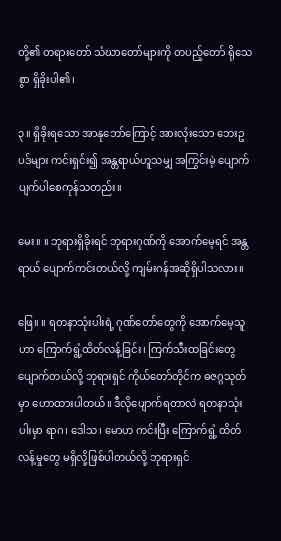တို့၏ တရားတော် သံဃာတော်များကို တပည့်တော် ရိုသေစွာ ရှိခိုးပါ၏၊

၃။ ရှိခိုးရသော အာနုဘော်ကြောင့် အားလုံးသော ဘေးဥပဒ်များ ကင်းရှင်း၍ အန္တရာယ်ဟူသမျှ အကြွင်းမဲ့ ပျောက်ပျက်ပါစေကုန်သတည်း။

မေး။ ။ ဘုရားရှိခိုးရင် ဘုရားဂုဏ်ကို အောက်မေ့ရင် အန္တရာယ် ပျောက်ကင်းတယ်လို့ ကျမ်းဂန်အဆိုရှိပါသလား။

ဖြေ။ ။ ရတနာသုံးပါးရဲ့ ဂုဏ်တော်တွေကို အောက်မေ့သူဟာ ကြောက်ရွံ့ထိတ်လန့်ခြင်း၊ ကြက်သီးထခြင်းတွေ ပျောက်တယ်လို့ ဘုရားရှင် ကိုယ်တော်တိုင်က ဓဇဂ္ဂသုတ်မှာ ဟောထားပါတယ်။ ဒီလိုပျောက်ရတာလဲ ရတနာသုံးပါးမှာ ရာဂ၊ ဒေါသ၊ မောဟ ကင်းပြီး ကြောက်ရွံ့ ထိတ်လန့်မှုတွေ မရှိလို့ဖြစ်ပါတယ်လို့ ဘုရားရှင်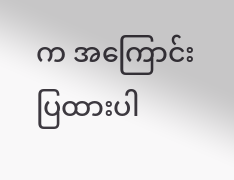က အကြောင်းပြထားပါ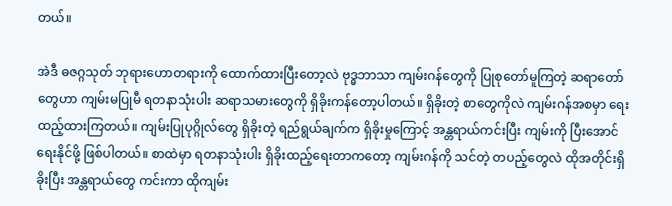တယ်။

အဲဒီ ဓဇဂ္ဂသုတ် ဘုရားဟောတရားကို ထောက်ထားပြီးတော့လဲ ဗုဒ္ဓဘာသာ ကျမ်းဂန်တွေကို ပြုစုတော်မူကြတဲ့ ဆရာတော်တွေဟာ ကျမ်းမပြုမီ ရတနာသုံးပါး ဆရာသမားတွေကို ရှိခိုးကန်တော့ပါတယ်။ ရှိခိုးတဲ့ စာတွေကိုလဲ ကျမ်းဂန်အစမှာ ရေးထည့်ထားကြတယ်။ ကျမ်းပြုပုဂ္ဂိုလ်တွေ ရှိခိုးတဲ့ ရည်ရွယ်ချက်က ရှိခိုးမှုကြောင့် အန္တရာယ်ကင်းပြီး ကျမ်းကို ပြီးအောင်ရေးနိုင်ဖို့ ဖြစ်ပါတယ်။ စာထဲမှာ ရတနာသုံးပါး ရှိခိုးထည့်ရေးတာကတော့ ကျမ်းဂန်ကို သင်တဲ့ တပည့်တွေလဲ ထိုအတိုင်းရှိခိုးပြီး အန္တရာယ်တွေ ကင်းကာ ထိုကျမ်း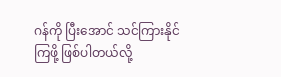ဂန်ကို ပြီးအောင် သင်ကြားနိုင်ကြဖို့ ဖြစ်ပါတယ်လို့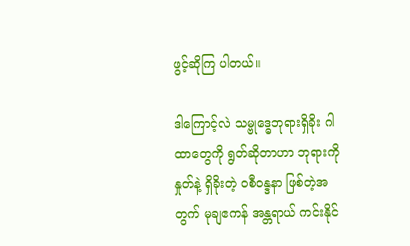ဖွင့်ဆိုကြ ပါတယ်။

ဒါကြောင့်လဲ သမ္ဗုဒ္ဓေဘုရားရှိခိုး ဂါထာတွေကို ရွတ်ဆိုတာဟာ ဘုရားကို နှုတ်နဲ့ ရှိခိုးတဲ့ ဝစီဝန္ဒနာ ဖြစ်တဲ့အတွက် မုချဧကန် အန္တရာယ် ကင်းနိုင်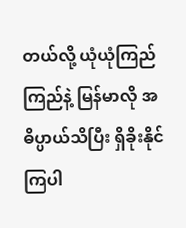တယ်လို့ ယုံယုံကြည်ကြည်နဲ့ မြန်မာလို အဓိပ္ပာယ်သိပြီး ရှိခိုးနိုင်ကြပါ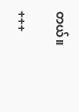တယ်။

+++